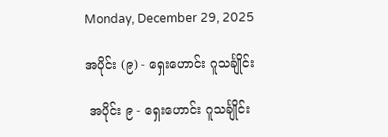Monday, December 29, 2025

အပိုင်း (၉) - ရှေးဟောင်း ဂူသင်္ချိုင်း

 အပိုင်း ၉ - ရှေးဟောင်း ဂူသင်္ချိုင်း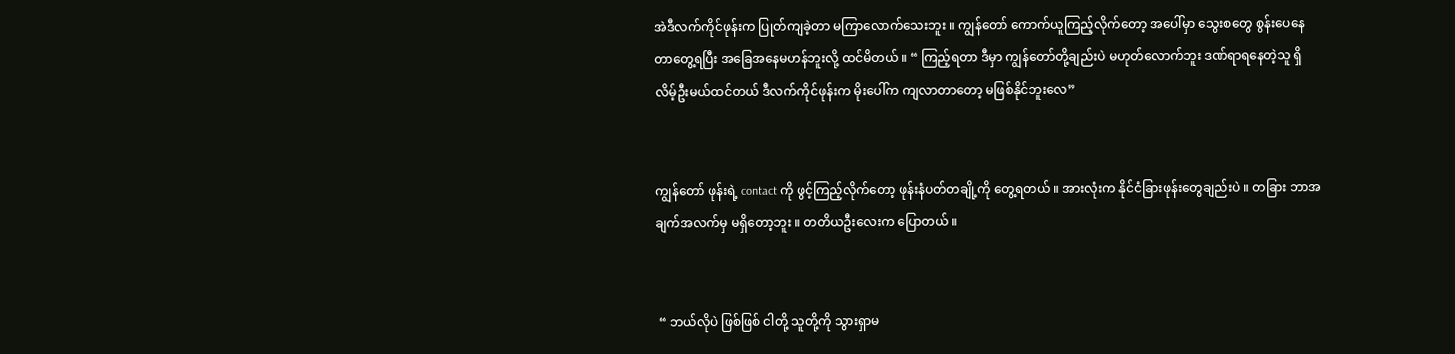အဲဒီလက်ကိုင်ဖုန်းက ပြုတ်ကျခဲ့တာ မကြာလောက်သေးဘူး ။ ကျွန်တော် ကောက်ယူကြည့်လိုက်တော့ အပေါ်မှာ သွေးစတွေ စွန်းပေနေတာတွေ့ရပြီး အခြေအနေမဟန်ဘူးလို့ ထင်မိတယ် ။ “ ကြည့်ရတာ ဒီမှာ ကျွန်တော်တို့ချည်းပဲ မဟုတ်လောက်ဘူး ဒဏ်ရာရနေတဲ့သူ ရှိလိမ့်ဦးမယ်ထင်တယ် ဒီလက်ကိုင်ဖုန်းက မိုးပေါ်က ကျလာတာတော့ မဖြစ်နိုင်ဘူးလေ”


ကျွန်တော် ဖုန်းရဲ့ contact ကို ဖွင့်ကြည့်လိုက်တော့ ဖုန်းနံပတ်တချို့ကို တွေ့ရတယ် ။ အားလုံးက နိုင်ငံခြားဖုန်းတွေချည်းပဲ ။ တခြား ဘာအချက်အလက်မှ မရှိတော့ဘူး ။ တတိယဦးလေးက ပြောတယ် ။


 “ ဘယ်လိုပဲ ဖြစ်ဖြစ် ငါတို့ သူတို့ကို သွားရှာမ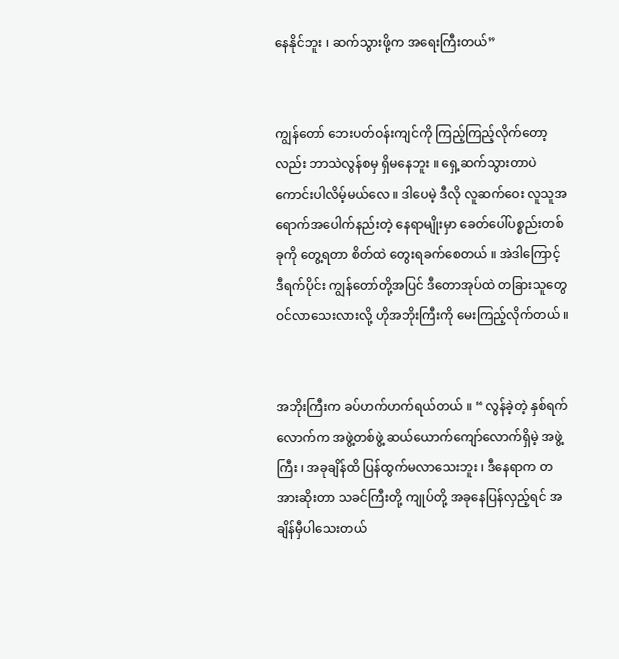နေနိုင်ဘူး ၊ ဆက်သွားဖို့က အရေးကြီးတယ်”


ကျွန်တော် ဘေးပတ်ဝန်းကျင်ကို ကြည့်ကြည့်လိုက်တော့လည်း ဘာသဲလွန်စမှ ရှိမနေဘူး ။ ရှေ့ဆက်သွားတာပဲ ကောင်းပါလိမ့်မယ်လေ ။ ဒါပေမဲ့ ဒီလို လူဆက်ဝေး လူသူအရောက်အပေါက်နည်းတဲ့ နေရာမျိုးမှာ ခေတ်ပေါ်ပစ္စည်းတစ်ခုကို တွေ့ရတာ စိတ်ထဲ တွေးရခက်စေတယ် ။ အဲဒါကြောင့် ဒီရက်ပိုင်း ကျွန်တော်တို့အပြင် ဒီတောအုပ်ထဲ တခြားသူတွေ ဝင်လာသေးလားလို့ ဟိုအဘိုးကြီးကို မေးကြည့်လိုက်တယ် ။


အဘိုးကြီးက ခပ်ဟက်ဟက်ရယ်တယ် ။ “ လွန်ခဲ့တဲ့ နှစ်ရက်လောက်က အဖွဲ့တစ်ဖွဲ့ ဆယ်ယောက်ကျော်လောက်ရှိမဲ့ အဖွဲ့ကြီး ၊ အခုချိန်ထိ ပြန်ထွက်မလာသေးဘူး ၊ ဒီနေရာက တအားဆိုးတာ သခင်ကြီးတို့ ကျုပ်တို့ အခုနေပြန်လှည့်ရင် အချိန်မှီပါသေးတယ်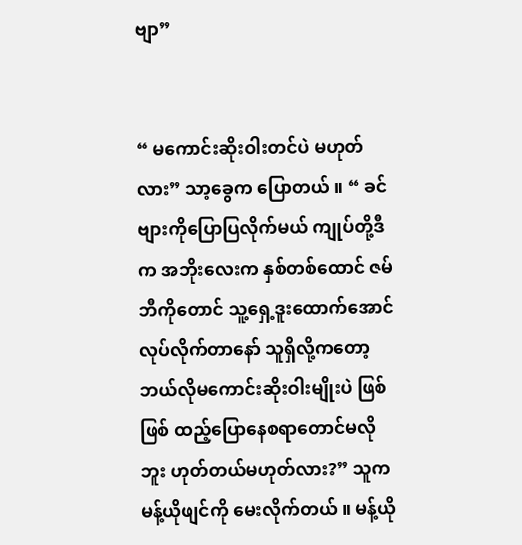ဗျာ”


“ မကောင်းဆိုးဝါးတင်ပဲ မဟုတ်လား” သာ့ခွေက ပြောတယ် ။ “ ခင်ဗျားကိုပြောပြလိုက်မယ် ကျုပ်တို့ဒီက အဘိုးလေးက နှစ်တစ်ထောင် ဇမ်ဘီကိုတောင် သူ့ရှေ့ဒူးထောက်အောင် လုပ်လိုက်တာနော် သူရှိလို့ကတော့ ဘယ်လိုမကောင်းဆိုးဝါးမျိုးပဲ ဖြစ်ဖြစ် ထည့်ပြောနေစရာတောင်မလိုဘူး ဟုတ်တယ်မဟုတ်လား?” သူက မန့်ယိုဖျင်ကို မေးလိုက်တယ် ။ မန့်ယို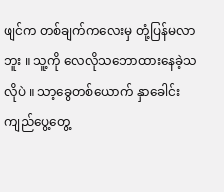ဖျင်က တစ်ချက်ကလေးမှ တုံ့ပြန်မလာဘူး ။ သူ့ကို လေလိုသဘောထားနေခဲ့သလိုပဲ ။ သာ့ခွေတစ်ယောက် နှာခေါင်းကျည်ပွေ့တွေ့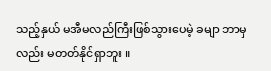သည့်နှယ် မအီမလည်ကြီးဖြစ်သွားပေမဲ့ ခမျာ ဘာမှလည်း မတတ်နိုင်ရှာဘူး ။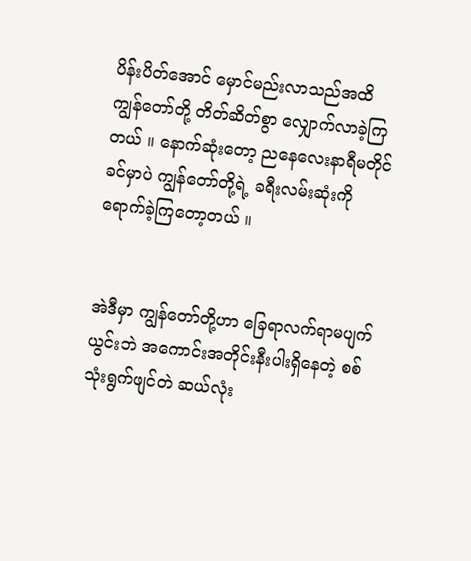ပိန်းပိတ်အောင် မှောင်မည်းလာသည်အထိ ကျွန်တော်တို့ တိတ်ဆိတ်စွာ လျှောက်လာခဲ့ကြတယ် ။ နောက်ဆုံးတော့ ညနေလေးနာရီမတိုင်ခင်မှာပဲ ကျွန်တော်တို့ရဲ့ ခရီးလမ်းဆုံးကို ရောက်ခဲ့ကြတော့တယ် ။


အဲဒီမှာ ကျွန်တော်တို့ဟာ ခြေရာလက်ရာမပျက်ယွင်းဘဲ အကောင်းအတိုင်းနီးပါးရှိနေတဲ့ စစ်သုံးရွက်ဖျင်တဲ ဆယ်လုံး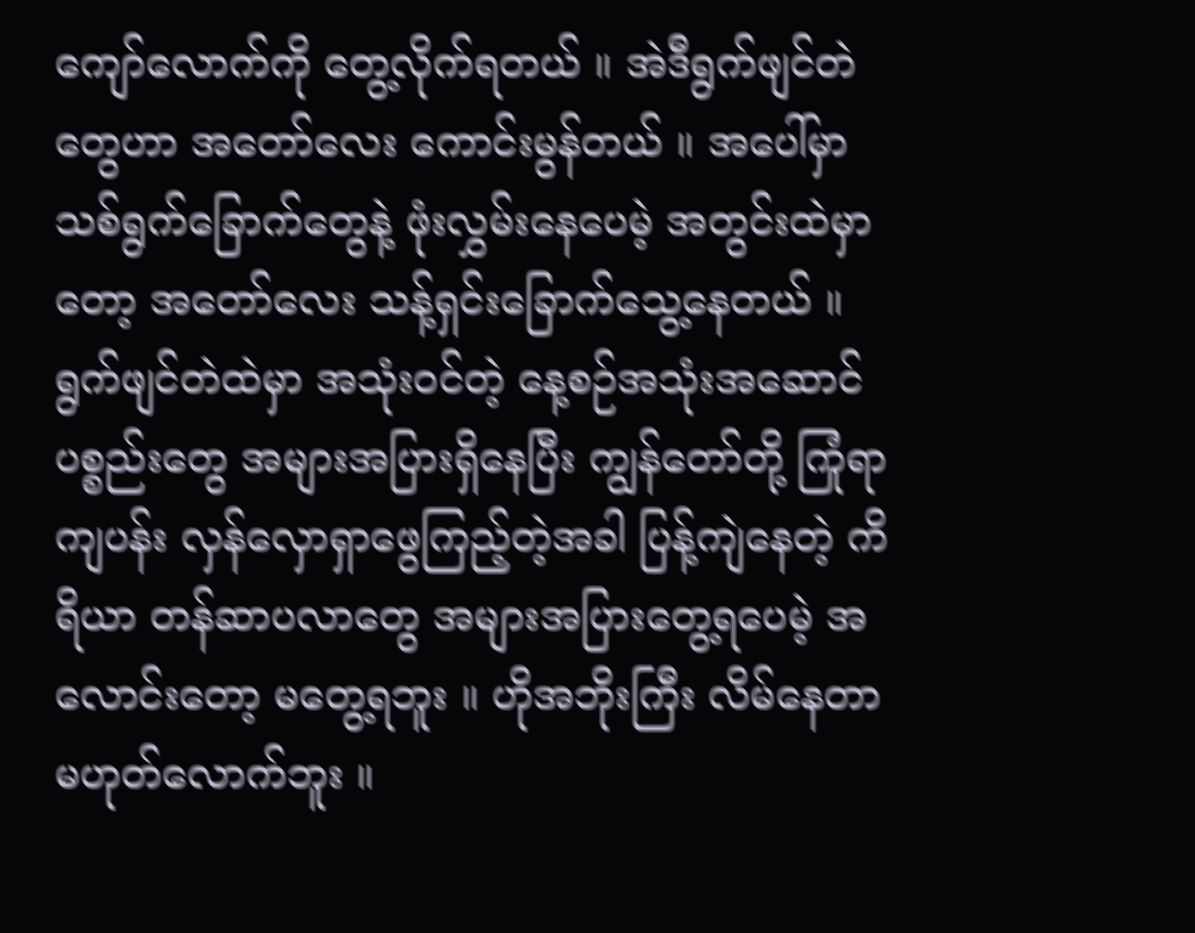ကျော်လောက်ကို တွေ့လိုက်ရတယ် ။ အဲဒီရွက်ဖျင်တဲတွေဟာ အတော်လေး ကောင်းမွန်တယ် ။ အပေါ်မှာ သစ်ရွက်ခြောက်တွေနဲ့ ဖုံးလွှမ်းနေပေမဲ့ အတွင်းထဲမှာတော့ အတော်လေး သန့်ရှင်းခြောက်သွေ့နေတယ် ။ ရွက်ဖျင်တဲထဲမှာ အသုံးဝင်တဲ့ နေ့စဉ်အသုံးအဆောင်ပစ္စည်းတွေ အများအပြားရှိနေပြီး ကျွန်တော်တို့ ကြုံရာကျပန်း လှန်လှောရှာဖွေကြည့်တဲ့အခါ ပြန့်ကျဲနေတဲ့ ကိရိယာ တန်ဆာပလာတွေ အများအပြားတွေ့ရပေမဲ့ အလောင်းတော့ မတွေ့ရဘူး ။ ဟိုအဘိုးကြီး လိမ်နေတာ မဟုတ်လောက်ဘူး ။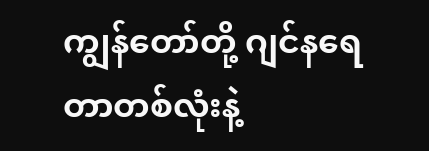ကျွန်တော်တို့ ဂျင်နရေတာတစ်လုံးနဲ့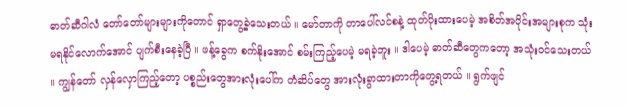ဓာတ်ဆီဂါလံ တော်တော်များများကိုတောင် ရှာတွေ့ခဲ့သေးတယ် ။ မော်တာကို တာပေါ်လင်စနဲ့ ထုတ်ပိုးထားပေမဲ့ အစိတ်အပိုင်းအများစုက သုံးမရနိုင်လောက်အောင် ပျက်စီးနေခဲ့ပြီ ။ ဖန့်ခွေက စက်နိုးအောင် စမ်းကြည့်ပေမဲ့ မရခဲ့ဘူး ။ ဒါပေမဲ့ ဓာတ်ဆီတွေကတော့ အသုံးဝင်သေးတယ် ။ ကျွန်တော် လှန်လှောကြည့်တော့ ပစ္စည်းတွေအားလုံးပေါ်က တံဆိပ်တွေ အားလုံးခွာထားတာကိုတွေ့ရတယ် ။ ရွက်ဖျင်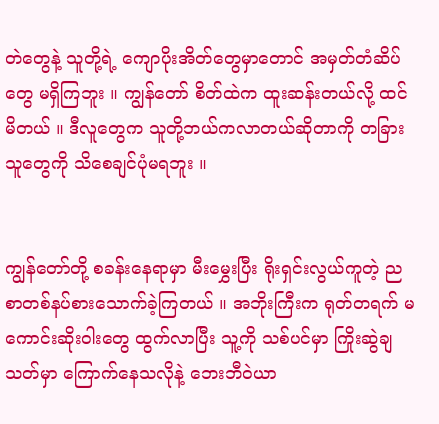တဲတွေနဲ့ သူတို့ရဲ့ ကျောပိုးအိတ်တွေမှာတောင် အမှတ်တံဆိပ်တွေ မရှိကြဘူး ။ ကျွန်တော် စိတ်ထဲက ထူးဆန်းတယ်လို့ ထင်မိတယ် ။ ဒီလူတွေက သူတို့ဘယ်ကလာတယ်ဆိုတာကို တခြားသူတွေကို သိစေချင်ပုံမရဘူး ။


ကျွန်တော်တို့ စခန်းနေရာမှာ မီးမွှေးပြီး ရိုးရှင်းလွယ်ကူတဲ့ ညစာတစ်နပ်စားသောက်ခဲ့ကြတယ် ။ အဘိုးကြီးက ရုတ်တရက် မကောင်းဆိုးဝါးတွေ ထွက်လာပြီး သူ့ကို သစ်ပင်မှာ ကြိုးဆွဲချသတ်မှာ ကြောက်နေသလိုနဲ့ ဘေးဘီဝဲယာ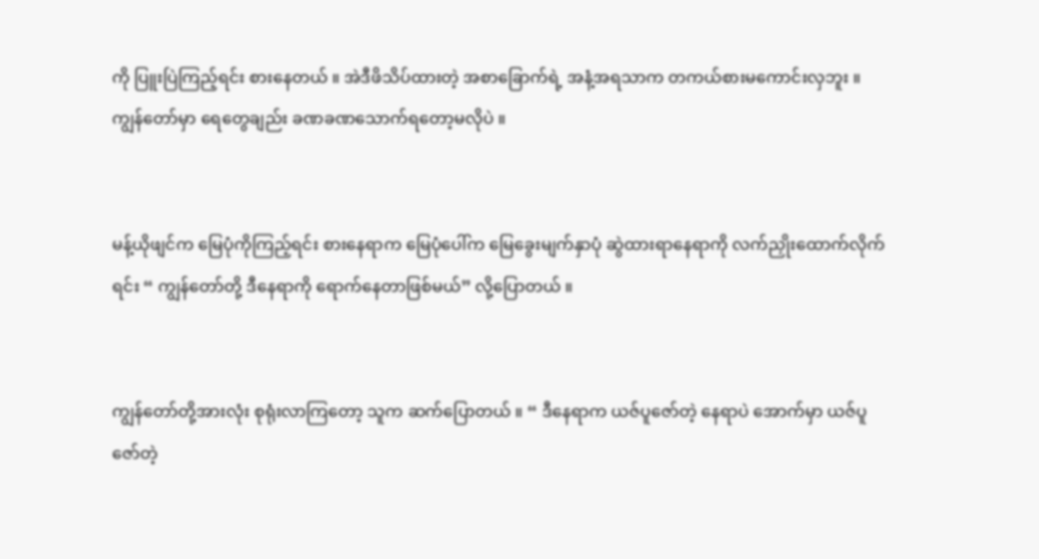ကို ပြူးပြဲကြည့်ရင်း စားနေတယ် ။ အဲဒီဖိသိပ်ထားတဲ့ အစာခြောက်ရဲ့ အနံ့အရသာက တကယ်စားမကောင်းလှဘူး ။ ကျွန်တော်မှာ ရေတွေချည်း ခဏခဏသောက်ရတော့မလိုပဲ ။


မန့်ယိုဖျင်က မြေပုံကိုကြည့်ရင်း စားနေရာက မြေပုံပေါ်က မြေခွေးမျက်နှာပုံ ဆွဲထားရာနေရာကို လက်ညှိုးထောက်လိုက်ရင်း “ ကျွန်တော်တို့ ဒီနေရာကို ရောက်နေတာဖြစ်မယ်” လို့ပြောတယ် ။


ကျွန်တော်တို့အားလုံး စုရုံးလာကြတော့ သူက ဆက်ပြောတယ် ။ “ ဒီနေရာက ယဇ်ပူဇော်တဲ့ နေရာပဲ အောက်မှာ ယဇ်ပူဇော်တဲ့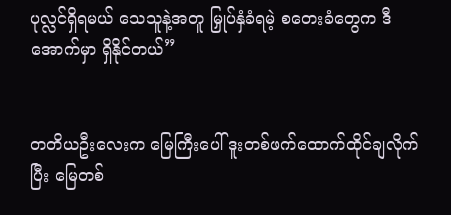ပုလ္လင်ရှိရမယ် သေသူနဲ့အတူ မြှုပ်နှံခံရမဲ့ စတေးခံတွေက ဒီအောက်မှာ ရှိနိုင်တယ်”


တတိယဦးလေးက မြေကြီးပေါ် ဒူးတစ်ဖက်ထောက်ထိုင်ချလိုက်ပြီး မြေတစ်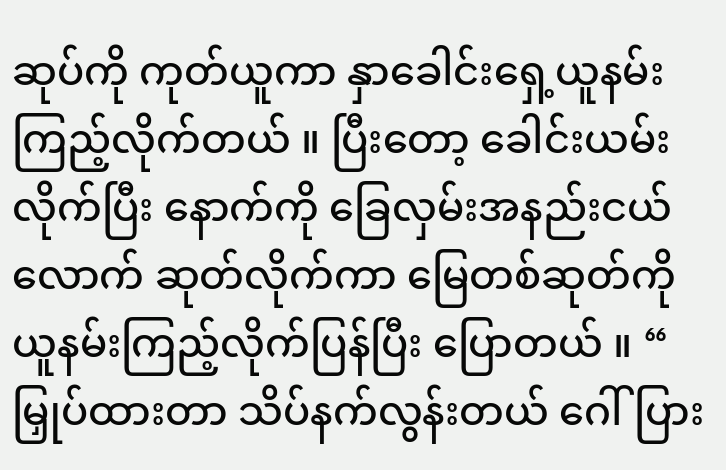ဆုပ်ကို ကုတ်ယူကာ နှာခေါင်းရှေ့ယူနမ်းကြည့်လိုက်တယ် ။ ပြီးတော့ ခေါင်းယမ်းလိုက်ပြီး နောက်ကို ခြေလှမ်းအနည်းငယ်လောက် ဆုတ်လိုက်ကာ မြေတစ်ဆုတ်ကို ယူနမ်းကြည့်လိုက်ပြန်ပြီး ပြောတယ် ။ “ မြှုပ်ထားတာ သိပ်နက်လွန်းတယ် ဂေါ်ပြား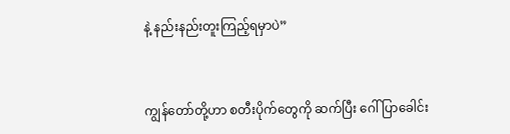နဲ့ နည်းနည်းတူးကြည့်ရမှာပဲ”


ကျွန်တော်တို့ဟာ စတီးပိုက်တွေကို ဆက်ပြီး ဂေါ်ပြာခေါင်း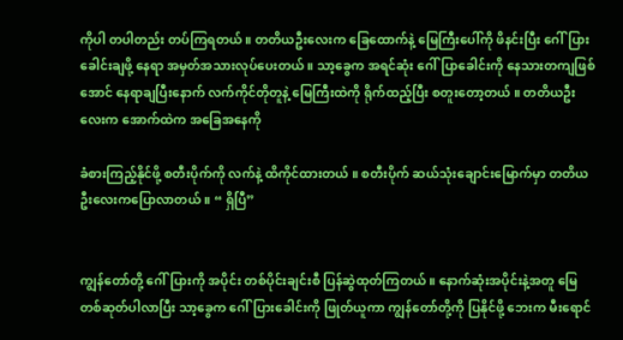ကိုပါ တပါတည်း တပ်ကြရတယ် ။ တတိယဦးလေးက ခြေထောက်နဲ့ မြေကြီးပေါ်ကို ဖိနင်းပြီး ဂေါ်ပြားခေါင်းချဖို့ နေရာ အမှတ်အသားလုပ်ပေးတယ် ။ သာ့ခွေက အရင်ဆုံး ဂေါ်ပြာခေါင်းကို နေသားတကျဖြစ်အောင် နေရာချပြီးနောက် လက်ကိုင်တိုတူနဲ့ မြေကြီးထဲကို ရိုက်ထည့်ပြီး စတူးတော့တယ် ။ တတိယဦးလေးက အောက်ထဲက အခြေအနေကို

ခံစားကြည့်နိုင်ဖို့ စတီးပိုက်ကို လက်နဲ့ ထိကိုင်ထားတယ် ။ စတီးပိုက် ဆယ်သုံးချောင်းမြောက်မှာ တတိယဦးလေးကပြောလာတယ် ။ “ ရှိပြီ”


ကျွန်တော်တို့ ဂေါ်ပြားကို အပိုင်း တစ်ပိုင်းချင်းစီ ပြန်ဆွဲထုတ်ကြတယ် ။ နောက်ဆုံးအပိုင်းနဲ့အတူ မြေတစ်ဆုတ်ပါလာပြီး သာ့ခွေက ဂေါ်ပြားခေါင်းကို ဖြုတ်ယူကာ ကျွန်တော်တို့ကို ပြနိုင်ဖို့ ဘေးက မီးရောင်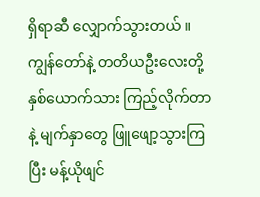ရှိရာဆီ လျှောက်သွားတယ် ။ ကျွန်တော်နဲ့ တတိယဦးလေးတို့ နှစ်ယောက်သား ကြည့်လိုက်တာနဲ့ မျက်နှာတွေ ဖြူဖျော့သွားကြပြီး မန့်ယိုဖျင်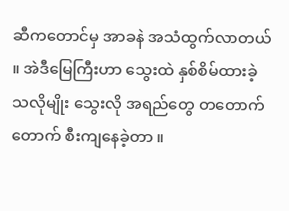ဆီကတောင်မှ အာခနဲ အသံထွက်လာတယ် ။ အဲဒီမြေကြီးဟာ သွေးထဲ နှစ်စိမ်ထားခဲ့သလိုမျိုး သွေးလို အရည်တွေ တတောက်တောက် စီးကျနေခဲ့တာ ။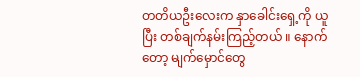တတိယဦးလေးက နှာခေါင်းရှေ့ကို ယူပြီး တစ်ချက်နမ်းကြည့်တယ် ။ နောက်တော့ မျက်မှောင်တွေ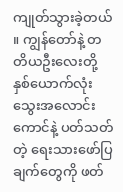ကျုတ်သွားခဲ့တယ် ။ ကျွန်တော်နဲ့ တတိယဦးလေးတို့ နှစ်ယောက်လုံး သွေးအလောင်းကောင်နဲ့ ပတ်သတ်တဲ့ ရေးသားဖော်ပြချက်တွေကို ဖတ်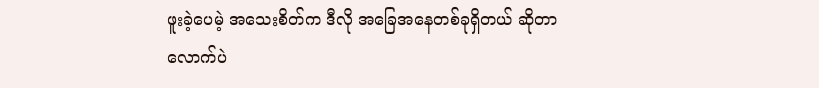ဖူးခဲ့ပေမဲ့ အသေးစိတ်က ဒီလို အခြေအနေတစ်ခုရှိတယ် ဆိုတာလောက်ပဲ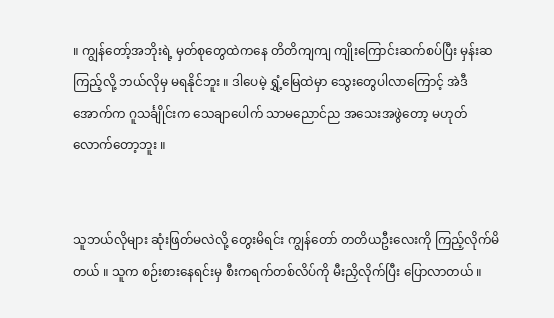။ ကျွန်တော့်အဘိုးရဲ့ မှတ်စုတွေထဲကနေ တိတိကျကျ ကျိုးကြောင်းဆက်စပ်ပြီး မှန်းဆကြည့်လို့ ဘယ်လိုမှ မရနိုင်ဘူး ။ ဒါပေမဲ့ ရွှံ့မြေထဲမှာ သွေးတွေပါလာကြောင့် အဲဒီအောက်က ဂူသင်္ချိုင်းက သေချာပေါက် သာမညောင်ည အသေးအဖွဲတော့ မဟုတ်လောက်တော့ဘူး ။


သူဘယ်လိုများ ဆုံးဖြတ်မလဲလို့ တွေးမိရင်း ကျွန်တော် တတိယဦးလေးကို ကြည့်လိုက်မိတယ် ။ သူက စဉ်းစားနေရင်းမှ စီးကရက်တစ်လိပ်ကို မီးညှိလိုက်ပြီး ပြောလာတယ် ။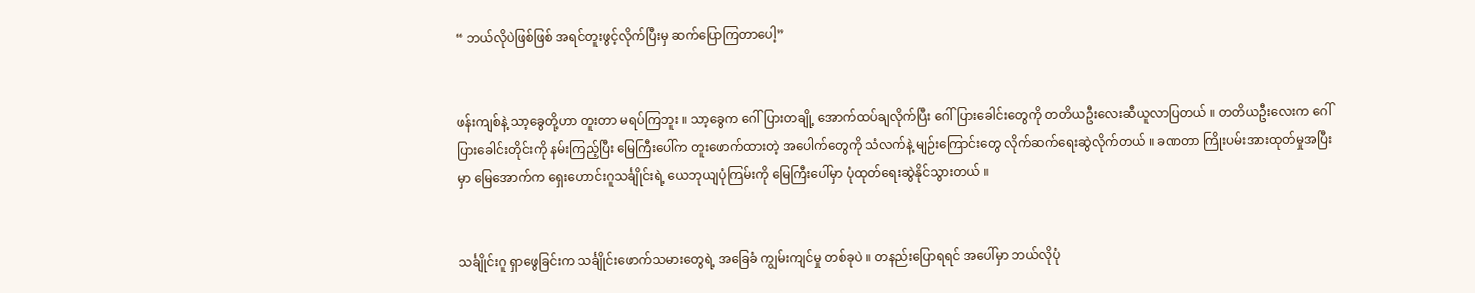“ ဘယ်လိုပဲဖြစ်ဖြစ် အရင်တူးဖွင့်လိုက်ပြီးမှ ဆက်ပြောကြတာပေါ့”


ဖန်းကျစ်နဲ့ သာ့ခွေတို့ဟာ တူးတာ မရပ်ကြဘူး ။ သာ့ခွေက ဂေါ်ပြားတချို့ အောက်ထပ်ချလိုက်ပြီး ဂေါ်ပြားခေါင်းတွေကို တတိယဦးလေးဆီယူလာပြတယ် ။ တတိယဦးလေးက ဂေါ်ပြားခေါင်းတိုင်းကို နမ်းကြည့်ပြီး မြေကြီးပေါ်က တူးဖောက်ထားတဲ့ အပေါက်တွေကို သံလက်နဲ့ မျဉ်းကြောင်းတွေ လိုက်ဆက်ရေးဆွဲလိုက်တယ် ။ ခဏတာ ကြိုးပမ်းအားထုတ်မှုအပြီးမှာ မြေအောက်က ရှေးဟောင်းဂူသင်္ချိုင်းရဲ့ ယေဘုယျပုံကြမ်းကို မြေကြီးပေါ်မှာ ပုံထုတ်ရေးဆွဲနိုင်သွားတယ် ။


သင်္ချိုင်းဂူ ရှာဖွေခြင်းက သင်္ချိုင်းဖောက်သမားတွေရဲ့ အခြေခံ ကျွမ်းကျင်မှု တစ်ခုပဲ ။ တနည်းပြောရရင် အပေါ်မှာ ဘယ်လိုပုံ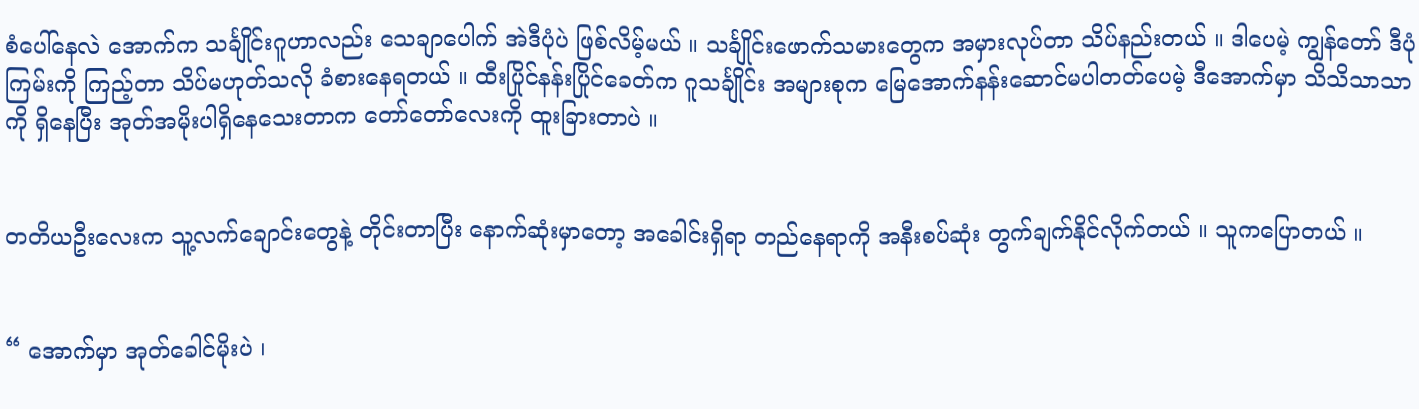စံပေါ်နေလဲ အောက်က သင်္ချိုင်းဂူဟာလည်း သေချာပေါက် အဲဒီပုံပဲ ဖြစ်လိမ့်မယ် ။ သင်္ချိုင်းဖောက်သမားတွေက အမှားလုပ်တာ သိပ်နည်းတယ် ။ ဒါပေမဲ့ ကျွန်တော် ဒီပုံကြမ်းကို ကြည့်တာ သိပ်မဟုတ်သလို ခံစားနေရတယ် ။ ထီးပြိုင်နန်းပြိုင်ခေတ်က ဂူသင်္ချိုင်း အများစုက မြေအောက်နန်းဆောင်မပါတတ်ပေမဲ့ ဒီအောက်မှာ သိသိသာသာကို ရှိနေပြီး အုတ်အမိုးပါရှိနေသေးတာက တော်တော်လေးကို ထူးခြားတာပဲ ။


တတိယဦးလေးက သူ့လက်ချောင်းတွေနဲ့ တိုင်းတာပြီး နောက်ဆုံးမှာတော့ အခေါင်းရှိရာ တည်နေရာကို အနီးစပ်ဆုံး တွက်ချက်နိုင်လိုက်တယ် ။ သူကပြောတယ် ။


“ အောက်မှာ အုတ်ခေါင်မိုးပဲ ၊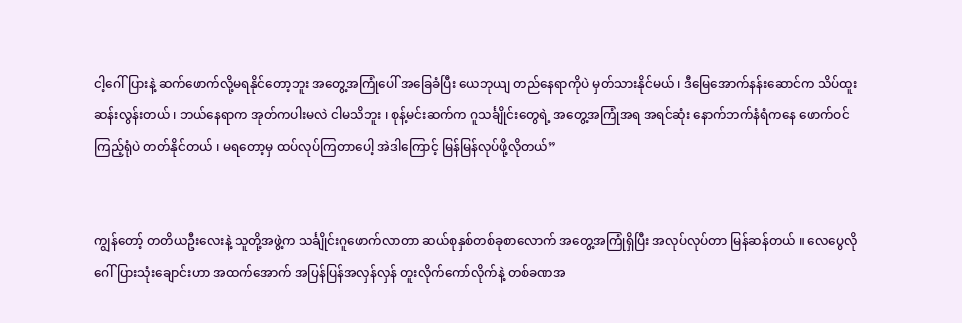ငါ့ဂေါ်ပြားနဲ့ ဆက်ဖောက်လို့မရနိုင်တော့ဘူး အတွေ့အကြုံပေါ် အခြေခံပြီး ယေဘုယျ တည်နေရာကိုပဲ မှတ်သားနိုင်မယ် ၊ ဒီမြေအောက်နန်းဆောင်က သိပ်ထူးဆန်းလွန်းတယ် ၊ ဘယ်နေရာက အုတ်ကပါးမလဲ ငါမသိဘူး ၊ စုန့်မင်းဆက်က ဂူသင်္ချိုင်းတွေရဲ့ အတွေ့အကြုံအရ အရင်ဆုံး နောက်ဘက်နံရံကနေ ဖောက်ဝင်ကြည့်ရုံပဲ တတ်နိုင်တယ် ၊ မရတော့မှ ထပ်လုပ်ကြတာပေါ့ အဲဒါကြောင့် မြန်မြန်လုပ်ဖို့လိုတယ်”


ကျွန်တော့် တတိယဦးလေးနဲ့ သူတို့အဖွဲ့က သင်္ချိုင်းဂူဖောက်လာတာ ဆယ်စုနှစ်တစ်ခုစာလောက် အတွေ့အကြုံရှိပြီး အလုပ်လုပ်တာ မြန်ဆန်တယ် ။ လေပွေလို ဂေါ်ပြားသုံးချောင်းဟာ အထက်အောက် အပြန်ပြန်အလှန်လှန် တူးလိုက်ကော်လိုက်နဲ့ တစ်ခဏအ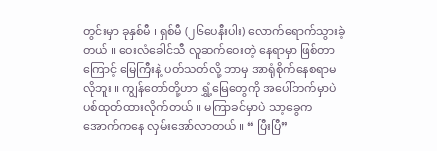တွင်းမှာ ခုနှစ်မီ ၊ ရှစ်မီ (၂၆ပေနီးပါး) လောက်ရောက်သွားခဲ့တယ် ။ ဝေးလံခေါင်သီ လူဆက်ဝေးတဲ့ နေရာမှာ ဖြစ်တာကြောင့် မြေကြီးနဲ့ ပတ်သတ်လို့ ဘာမှ အာရုံစိုက်နေစရာမလိုဘူး ။ ကျွန်တော်တို့ဟာ ရွှံ့မြေတွေကို အပေါ်ဘက်မှာပဲ ပစ်ထုတ်ထားလိုက်တယ် ။ မကြာခင်မှာပဲ သာ့ခွေက အောက်ကနေ လှမ်းအော်လာတယ် ။ “ ပြီးပြီ”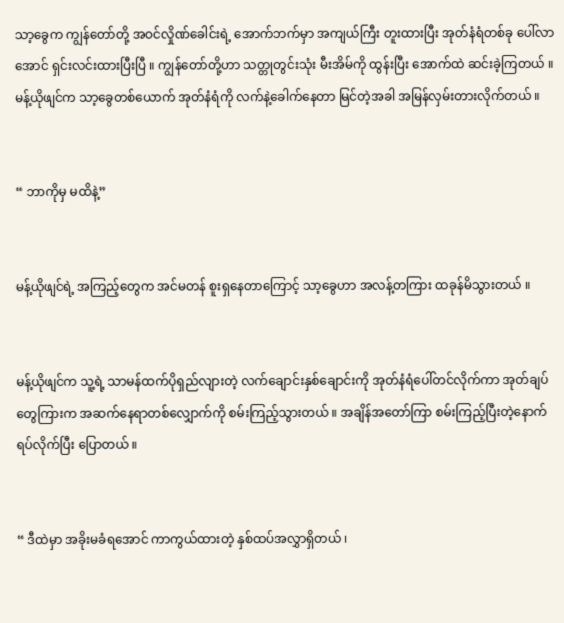သာ့ခွေက ကျွန်တော်တို့ အဝင်လှိုဏ်ခေါင်းရဲ့ အောက်ဘက်မှာ အကျယ်ကြီး တူးထားပြီး အုတ်နံရံတစ်ခု ပေါ်လာအောင် ရှင်းလင်းထားပြီးပြီ ။ ကျွန်တော်တို့ဟာ သတ္တုတွင်းသုံး မီးအိမ်ကို ထွန်းပြီး အောက်ထဲ ဆင်းခဲ့ကြတယ် ။ မန့်ယိုဖျင်က သာ့ခွေတစ်ယောက် အုတ်နံရံကို လက်နဲ့ခေါက်နေတာ မြင်တဲ့အခါ အမြန်လှမ်းတားလိုက်တယ် ။


“ ဘာကိုမှ မထိနဲ့”


မန့်ယိုဖျင်ရဲ့ အကြည့်တွေက အင်မတန် စူးရှနေတာကြောင့် သာ့ခွေဟာ အလန့်တကြား ထခုန်မိသွားတယ် ။


မန့်ယိုဖျင်က သူ့ရဲ့ သာမန်ထက်ပိုရှည်လျားတဲ့ လက်ချောင်းနှစ်ချောင်းကို အုတ်နံရံပေါ်တင်လိုက်ကာ အုတ်ချပ်တွေကြားက အဆက်နေရာတစ်လျှောက်ကို စမ်းကြည့်သွားတယ် ။ အချိန်အတော်ကြာ စမ်းကြည့်ပြီးတဲ့နောက် ရပ်လိုက်ပြီး ပြောတယ် ။


“ ဒီထဲမှာ အခိုးမခံရအောင် ကာကွယ်ထားတဲ့ နှစ်ထပ်အလွှာရှိတယ် ၊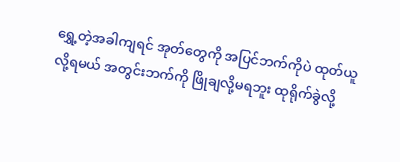ရွှေ့တဲ့အခါကျရင် အုတ်တွေကို အပြင်ဘက်ကိုပဲ ထုတ်ယူလို့ရမယ် အတွင်းဘက်ကို ဖြိုချလို့မရဘူး ထုရိုက်ခွဲလို့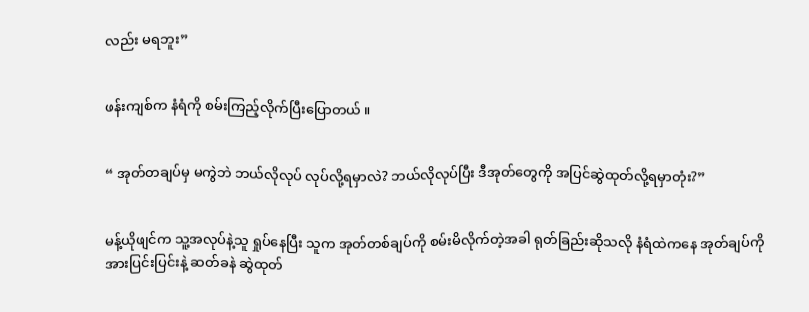လည်း မရဘူး”


ဖန်းကျစ်က နံရံကို စမ်းကြည့်လိုက်ပြီးပြောတယ် ။


“ အုတ်တချပ်မှ မကွဲဘဲ ဘယ်လိုလုပ် လုပ်လို့ရမှာလဲ? ဘယ်လိုလုပ်ပြီး ဒီအုတ်တွေကို အပြင်ဆွဲထုတ်လို့ရမှာတုံး?”


မန့်ယိုဖျင်က သူ့အလုပ်နဲ့သူ ရှုပ်နေပြီး သူက အုတ်တစ်ချပ်ကို စမ်းမိလိုက်တဲ့အခါ ရုတ်ခြည်းဆိုသလို နံရံထဲကနေ အုတ်ချပ်ကို အားပြင်းပြင်းနဲ့ ဆတ်ခနဲ ဆွဲထုတ်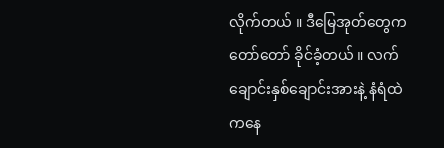လိုက်တယ် ။ ဒီမြေအုတ်တွေက တော်တော် ခိုင်ခံ့တယ် ။ လက်ချောင်းနှစ်ချောင်းအားနဲ့ နံရံထဲကနေ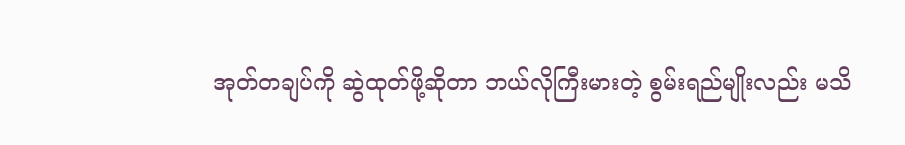အုတ်တချပ်ကို ဆွဲထုတ်ဖို့ဆိုတာ ဘယ်လိုကြီးမားတဲ့ စွမ်းရည်မျိုးလည်း မသိ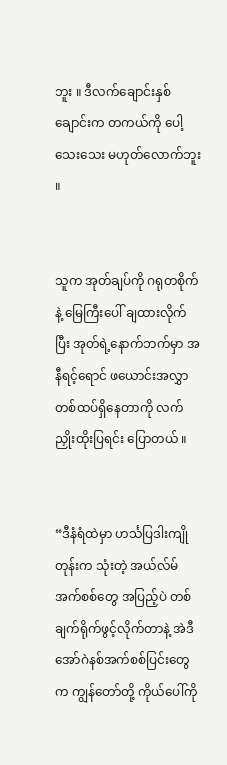ဘူး ။ ဒီလက်ချောင်းနှစ်ချောင်းက တကယ်ကို ပေါ့သေးသေး မဟုတ်လောက်ဘူး ။


သူက အုတ်ချပ်ကို ဂရုတစိုက်နဲ့ မြေကြီးပေါ် ချထားလိုက်ပြီး အုတ်ရဲ့နောက်ဘက်မှာ အနီရင့်ရောင် ဖယောင်းအလွှာ တစ်ထပ်ရှိနေတာကို လက်ညှိုးထိုးပြရင်း ပြောတယ် ။


“ဒီနံရံထဲမှာ ဟင်္သပြဒါးကျိုတုန်းက သုံးတဲ့ အယ်လ်မ် အက်စစ်တွေ အပြည့်ပဲ တစ်ချက်ရိုက်ဖွင့်လိုက်တာနဲ့ အဲဒီ အော်ဂဲနစ်အက်စစ်ပြင်းတွေက ကျွန်တော်တို့ ကိုယ်ပေါ်ကို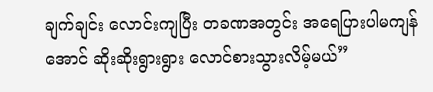ချက်ချင်း လောင်းကျပြီး တခဏအတွင်း အရေပြားပါမကျန်အောင် ဆိုးဆိုးရွားရွား လောင်စားသွားလိမ့်မယ်”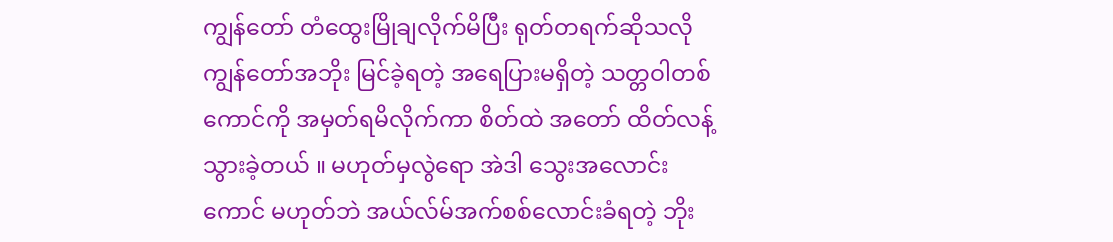ကျွန်တော် တံထွေးမြိုချလိုက်မိပြီး ရုတ်တရက်ဆိုသလို ကျွန်တော်အဘိုး မြင်ခဲ့ရတဲ့ အရေပြားမရှိတဲ့ သတ္တဝါတစ်ကောင်ကို အမှတ်ရမိလိုက်ကာ စိတ်ထဲ အတော် ထိတ်လန့်သွားခဲ့တယ် ။ မဟုတ်မှလွဲရော အဲဒါ သွေးအလောင်းကောင် မဟုတ်ဘဲ အယ်လ်မ်အက်စစ်လောင်းခံရတဲ့ ဘိုး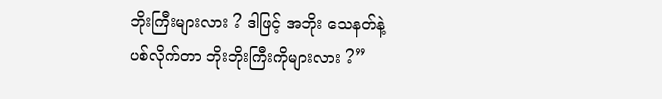ဘိုးကြီးများလား ? ဒါဖြင့် အဘိုး သေနတ်နဲ့ ပစ်လိုက်တာ ဘိုးဘိုးကြီးကိုများလား ?”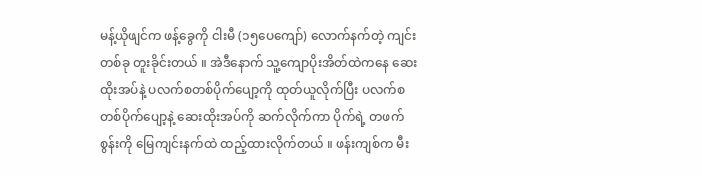မန့်ယိုဖျင်က ဖန့်ခွေကို ငါးမီ (၁၅ပေကျော်) လောက်နက်တဲ့ ကျင်းတစ်ခု တူးခိုင်းတယ် ။ အဲဒီနောက် သူ့ကျောပိုးအိတ်ထဲကနေ ဆေးထိုးအပ်နဲ့ ပလက်စတစ်ပိုက်ပျော့ကို ထုတ်ယူလိုက်ပြီး ပလက်စတစ်ပိုက်ပျော့နဲ့ ဆေးထိုးအပ်ကို ဆက်လိုက်ကာ ပိုက်ရဲ့ တဖက်စွန်းကို မြေကျင်းနက်ထဲ ထည့်ထားလိုက်တယ် ။ ဖန်းကျစ်က မီး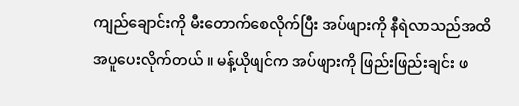ကျည်ချောင်းကို မီးတောက်စေလိုက်ပြီး အပ်ဖျားကို နီရဲလာသည်အထိ အပူပေးလိုက်တယ် ။ မန့်ယိုဖျင်က အပ်ဖျားကို ဖြည်းဖြည်းချင်း ဖ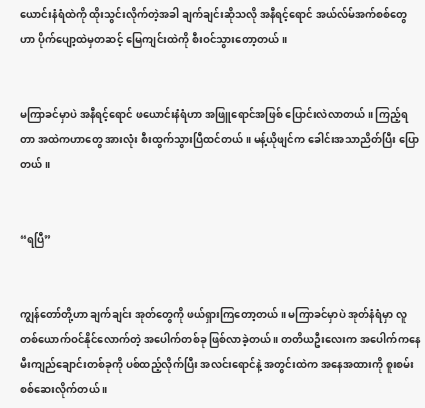ယောင်းနံရံထဲကို ထိုးသွင်းလိုက်တဲ့အခါ ချက်ချင်းဆိုသလို အနီရင့်ရောင် အယ်လ်မ်အက်စစ်တွေဟာ ပိုက်ပျော့ထဲမှတဆင့် မြေကျင်းထဲကို စီးဝင်သွားတော့တယ် ။


မကြာခင်မှာပဲ အနီရင့်ရောင် ဖယောင်းနံရံဟာ အဖြူရောင်အဖြစ် ပြောင်းလဲလာတယ် ။ ကြည့်ရတာ အထဲကဟာတွေ အားလုံး စီးထွက်သွားပြီထင်တယ် ။ မန့်ယိုဖျင်က ခေါင်းအသာညိတ်ပြီး ပြောတယ် ။


“ရပြီ”


ကျွန်တော်တို့ဟာ ချက်ချင်း အုတ်တွေကို ဖယ်ရှားကြတော့တယ် ။ မကြာခင်မှာပဲ အုတ်နံရံမှာ လူတစ်ယောက်ဝင်နိုင်လောက်တဲ့ အပေါက်တစ်ခု ဖြစ်လာခဲ့တယ် ။ တတိယဦးလေးက အပေါက်ကနေ မီးကျည်ချောင်းတစ်ခုကို ပစ်ထည့်လိုက်ပြီး အလင်းရောင်နဲ့ အတွင်းထဲက အနေအထားကို စူးစမ်းစစ်ဆေးလိုက်တယ် ။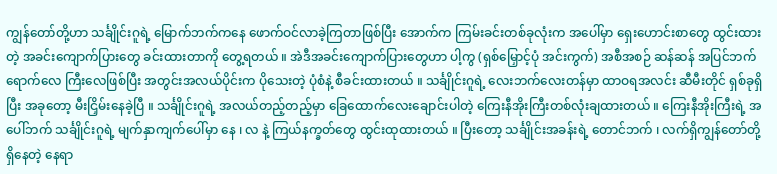ကျွန်တော်တို့ဟာ သင်္ချိုင်းဂူရဲ့ မြောက်ဘက်ကနေ ဖောက်ဝင်လာခဲ့ကြတာဖြစ်ပြီး အောက်က ကြမ်းခင်းတစ်ခုလုံးက အပေါ်မှာ ရှေးဟောင်းစာတွေ ထွင်းထားတဲ့ အခင်းကျောက်ပြားတွေ ခင်းထားတာကို တွေ့ရတယ် ။ အဲဒီအခင်းကျောက်ပြားတွေဟာ ပါ့ကွ (ရှစ်မြှောင့်ပုံ အင်းကွက်) အစီအစဉ် ဆန်ဆန် အပြင်ဘက်ရောက်လေ ကြီးလေဖြစ်ပြီး အတွင်းအလယ်ပိုင်းက ပိုသေးတဲ့ ပုံစံနဲ့ စီခင်းထားတယ် ။ သင်္ချိုင်းဂူရဲ့ လေးဘက်လေးတန်မှာ ထာဝရအလင်း ဆီမီးတိုင် ရှစ်ခုရှိပြီး အခုတော့ မီးငြှိမ်းနေခဲ့ပြီ ။ သင်္ချိုင်းဂူရဲ့ အလယ်တည့်တည့်မှာ ခြေထောက်လေးချောင်းပါတဲ့ ကြေးနီအိုးကြီးတစ်လုံးချထားတယ် ။ ကြေးနီအိုးကြီးရဲ့ အပေါ်ဘက် သင်္ချိုင်းဂူရဲ့ မျက်နှာကျက်ပေါ်မှာ နေ ၊ လ နဲ့ ကြယ်နက္ခတ်တွေ ထွင်းထုထားတယ် ။ ပြီးတော့ သင်္ချိုင်းအခန်းရဲ့ တောင်ဘက် ၊ လက်ရှိကျွန်တော်တို့ ရှိနေတဲ့ နေရာ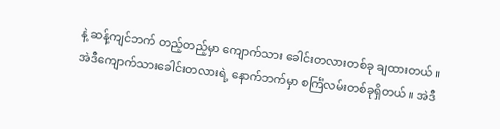နဲ့ ဆန့်ကျင်ဘက် တည့်တည့်မှာ ကျောက်သား ခေါင်းတလားတစ်ခု ချထားတယ် ။ အဲဒီကျောက်သားခေါင်းတလားရဲ့ နောက်ဘက်မှာ စင်္ကြံလမ်းတစ်ခုရှိတယ် ။ အဲဒီ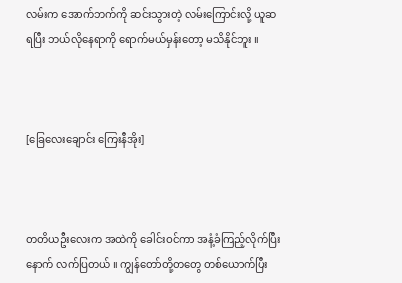လမ်းက အောက်ဘက်ကို ဆင်းသွားတဲ့ လမ်းကြောင်းလို့ ယူဆရပြီး ဘယ်လိုနေရာကို ရောက်မယ်မှန်းတော့ မသိနိုင်ဘူး ။



[ခြေလေးချောင်း ကြေးနီအိုး]



တတိယဦးလေးက အထဲကို ခေါင်းဝင်ကာ အနံ့ခံကြည့်လိုက်ပြီးနောက် လက်ပြတယ် ။ ကျွန်တော်တို့တတွေ တစ်ယောက်ပြီး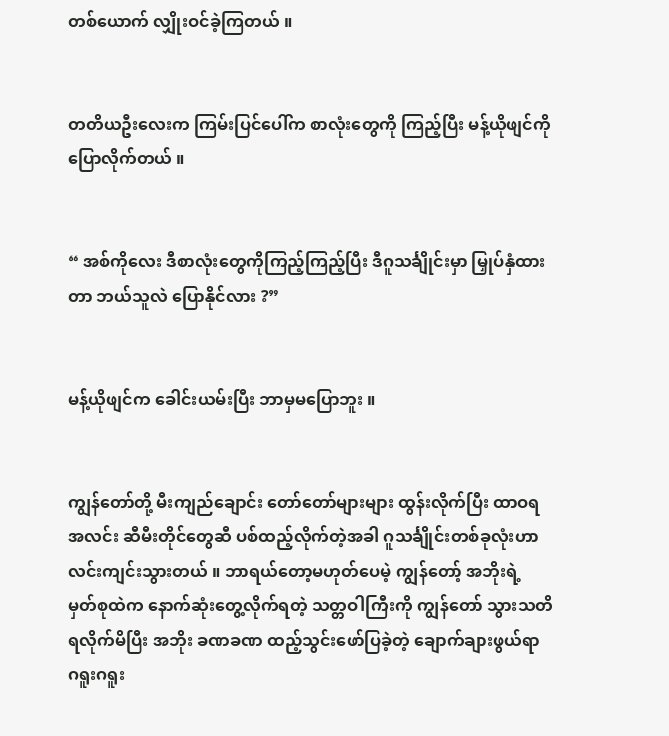တစ်ယောက် လျှိုးဝင်ခဲ့ကြတယ် ။


တတိယဦးလေးက ကြမ်းပြင်ပေါ်က စာလုံးတွေကို ကြည့်ပြီး မန့်ယိုဖျင်ကို ပြောလိုက်တယ် ။


“ အစ်ကိုလေး ဒီစာလုံးတွေကိုကြည့်ကြည့်ပြီး ဒီဂူသင်္ချိုင်းမှာ မြှုပ်နှံထားတာ ဘယ်သူလဲ ပြောနိုင်လား ?”


မန့်ယိုဖျင်က ခေါင်းယမ်းပြီး ဘာမှမပြောဘူး ။


ကျွန်တော်တို့ မီးကျည်ချောင်း တော်တော်များများ ထွန်းလိုက်ပြီး ထာဝရအလင်း ဆီမီးတိုင်တွေဆီ ပစ်ထည့်လိုက်တဲ့အခါ ဂူသင်္ချိုင်းတစ်ခုလုံးဟာ လင်းကျင်းသွားတယ် ။ ဘာရယ်တော့မဟုတ်ပေမဲ့ ကျွန်တော့် အဘိုးရဲ့ မှတ်စုထဲက နောက်ဆုံးတွေ့လိုက်ရတဲ့ သတ္တဝါကြီးကို ကျွန်တော် သွားသတိရလိုက်မိပြီး အဘိုး ခဏခဏ ထည့်သွင်းဖော်ပြခဲ့တဲ့ ချောက်ချားဖွယ်ရာ ဂရူးဂရူး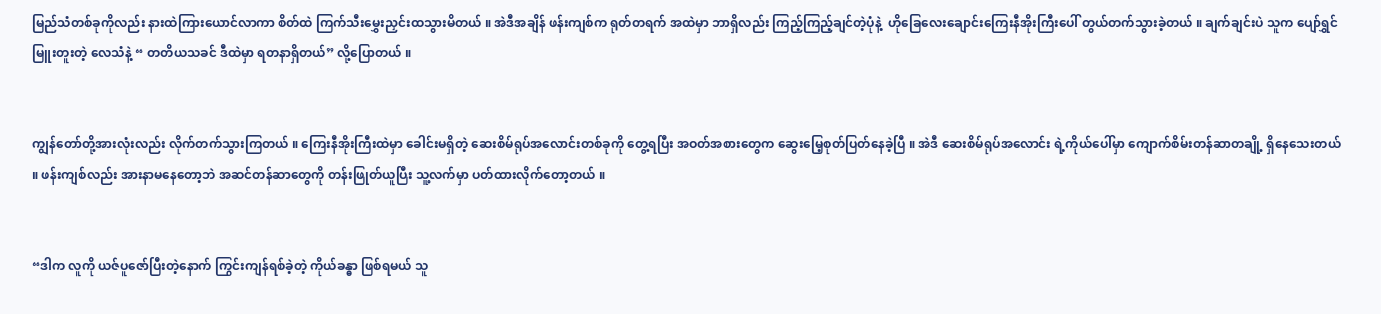မြည်သံတစ်ခုကိုလည်း နားထဲကြားယောင်လာကာ စိတ်ထဲ ကြက်သီးမွှေးညှင်းထသွားမိတယ် ။ အဲဒီအချိန် ဖန်းကျစ်က ရုတ်တရက် အထဲမှာ ဘာရှိလည်း ကြည့်ကြည့်ချင်တဲ့ပုံနဲ့  ဟိုခြေလေးချောင်းကြေးနီအိုးကြီးပေါ် တွယ်တက်သွားခဲ့တယ် ။ ချက်ချင်းပဲ သူက ပျော်ရွှင်မြူးတူးတဲ့ လေသံနဲ့ “ တတိယသခင် ဒီထဲမှာ ရတနာရှိတယ်” လို့ပြောတယ် ။


ကျွန်တော်တို့အားလုံးလည်း လိုက်တက်သွားကြတယ် ။ ကြေးနီအိုးကြီးထဲမှာ ခေါင်းမရှိတဲ့ ဆေးစိမ်ရုပ်အလောင်းတစ်ခုကို တွေ့ရပြီး အဝတ်အစားတွေက ဆွေးမြေ့စုတ်ပြတ်နေခဲ့ပြီ ။ အဲဒီ ဆေးစိမ်ရုပ်အလောင်း ရဲ့ကိုယ်ပေါ်မှာ ကျောက်စိမ်းတန်ဆာတချို့ ရှိနေသေးတယ် ။ ဖန်းကျစ်လည်း အားနာမနေတော့ဘဲ အဆင်တန်ဆာတွေကို တန်းဖြုတ်ယူပြီး သူ့လက်မှာ ပတ်ထားလိုက်တော့တယ် ။


“ဒါက လူကို ယဇ်ပူဇော်ပြီးတဲ့နောက် ကြွင်းကျန်ရစ်ခဲ့တဲ့ ကိုယ်ခန္ဓာ ဖြစ်ရမယ် သူ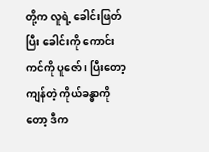တို့က လူရဲ့ ခေါင်းဖြတ်ပြီး ခေါင်းကို ကောင်းကင်ကို ပူဇော် ၊ ပြီးတော့ ကျန်တဲ့ ကိုယ်ခန္ဓာကိုတော့ ဒီက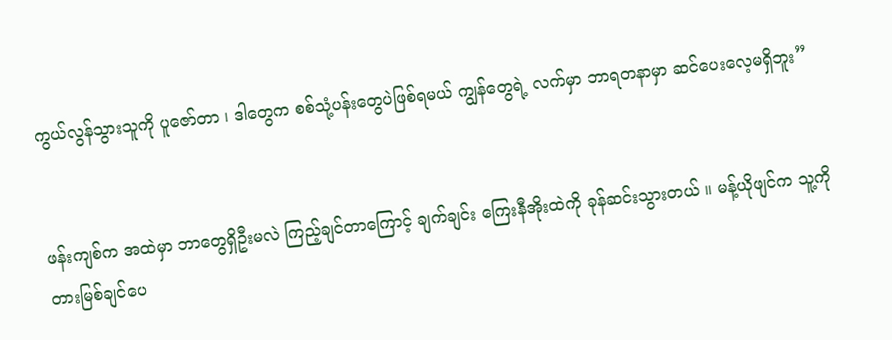ကွယ်လွန်သွားသူကို ပူဇော်တာ ၊ ဒါတွေက စစ်သုံ့ပန်းတွေပဲဖြစ်ရမယ် ကျွန်တွေရဲ့ လက်မှာ ဘာရတနာမှာ ဆင်ပေးလေ့မရှိဘူး”


ဖန်းကျစ်က အထဲမှာ ဘာတွေရှိဦးမလဲ ကြည့်ချင်တာကြောင့် ချက်ချင်း ကြေးနီအိုးထဲကို ခုန်ဆင်းသွားတယ် ။ မန့်ယိုဖျင်က သူ့ကို တားမြစ်ချင်ပေ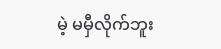မဲ့ မမှီလိုက်ဘူး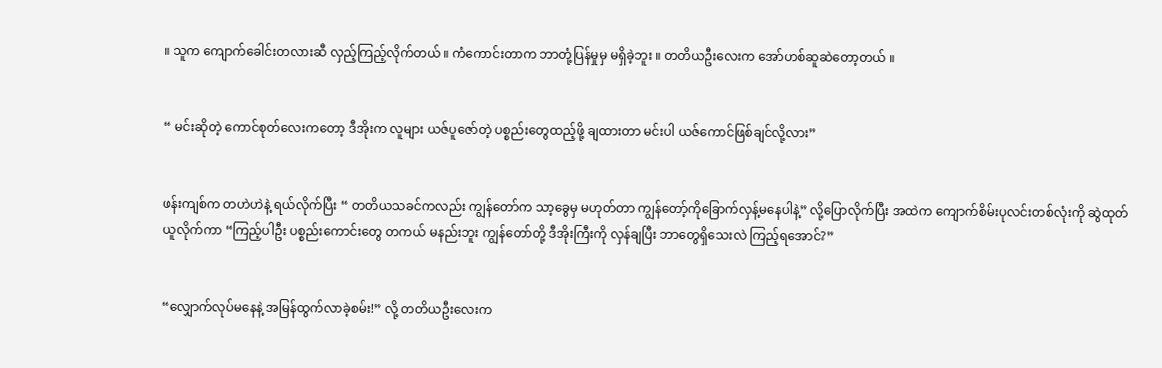။ သူက ကျောက်ခေါင်းတလားဆီ လှည့်ကြည့်လိုက်တယ် ။ ကံကောင်းတာက ဘာတုံ့ပြန်မှုမှ မရှိခဲ့ဘူး ။ တတိယဦးလေးက အော်ဟစ်ဆူဆဲတော့တယ် ။


“ မင်းဆိုတဲ့ ကောင်စုတ်လေးကတော့ ဒီအိုးက လူများ ယဇ်ပူဇော်တဲ့ ပစ္စည်းတွေထည့်ဖို့ ချထားတာ မင်းပါ ယဇ်ကောင်ဖြစ်ချင်လို့လား”


ဖန်းကျစ်က တဟဲဟဲနဲ့ ရယ်လိုက်ပြီး “ တတိယသခင်ကလည်း ကျွန်တော်က သာ့ခွေမှ မဟုတ်တာ ကျွန်တော့်ကိုခြောက်လှန့်မနေပါနဲ့” လို့ပြောလိုက်ပြီး အထဲက ကျောက်စိမ်းပုလင်းတစ်လုံးကို ဆွဲထုတ်ယူလိုက်ကာ “ကြည့်ပါဦး ပစ္စည်းကောင်းတွေ တကယ် မနည်းဘူး ကျွန်တော်တို့ ဒီအိုးကြီးကို လှန်ချပြီး ဘာတွေရှိသေးလဲ ကြည့်ရအောင်?”


“လျှောက်လုပ်မနေနဲ့ အမြန်ထွက်လာခဲ့စမ်း!” လို့ တတိယဦးလေးက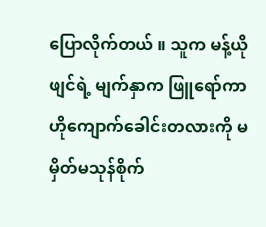ပြောလိုက်တယ် ။ သူက မန့်ယိုဖျင်ရဲ့ မျက်နှာက ဖြူရော်ကာ ဟိုကျောက်ခေါင်းတလားကို မမှိတ်မသုန်စိုက်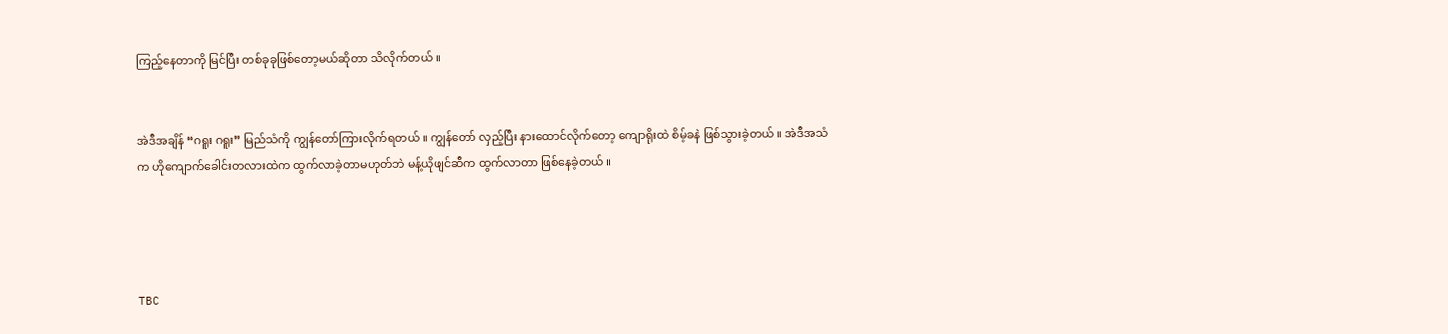ကြည့်နေတာကို မြင်ပြီး တစ်ခုခုဖြစ်တော့မယ်ဆိုတာ သိလိုက်တယ် ။


အဲဒီအချိန် “ဂရူး ဂရူး” မြည်သံကို ကျွန်တော်ကြားလိုက်ရတယ် ။ ကျွန်တော် လှည့်ပြီး နားထောင်လိုက်တော့ ကျောရိုးထဲ စိမ့်ခနဲ ဖြစ်သွားခဲ့တယ် ။ အဲဒီအသံက ဟိုကျောက်ခေါင်းတလားထဲက ထွက်လာခဲ့တာမဟုတ်ဘဲ မန့်ယိုဖျင်ဆီက ထွက်လာတာ ဖြစ်နေခဲ့တယ် ။




TBC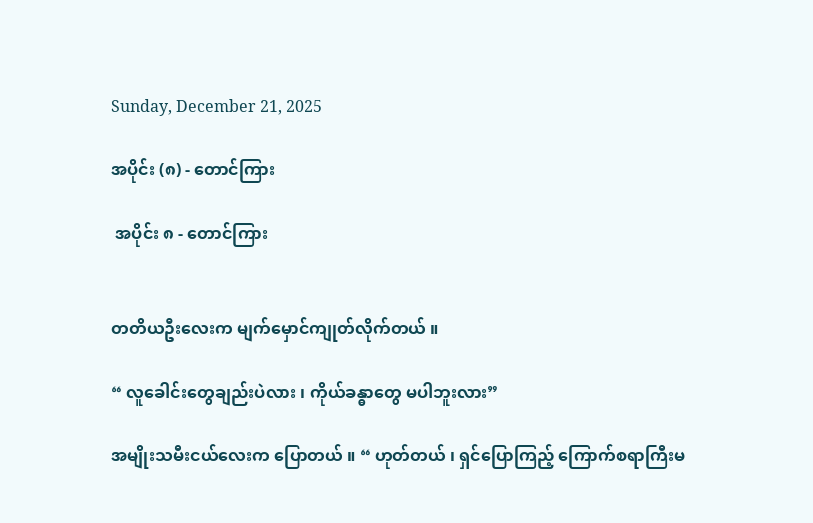Sunday, December 21, 2025

အပိုင်း (၈) - တောင်ကြား

 အပိုင်း ၈ - တောင်ကြား


တတိယဦးလေးက မျက်မှောင်ကျုတ်လိုက်တယ် ။

“ လူခေါင်းတွေချည်းပဲလား ၊ ကိုယ်ခန္ဓာတွေ မပါဘူးလား”

အမျိုးသမီးငယ်လေးက ပြောတယ် ။ “ ဟုတ်တယ် ၊ ရှင်ပြောကြည့် ကြောက်စရာကြီးမ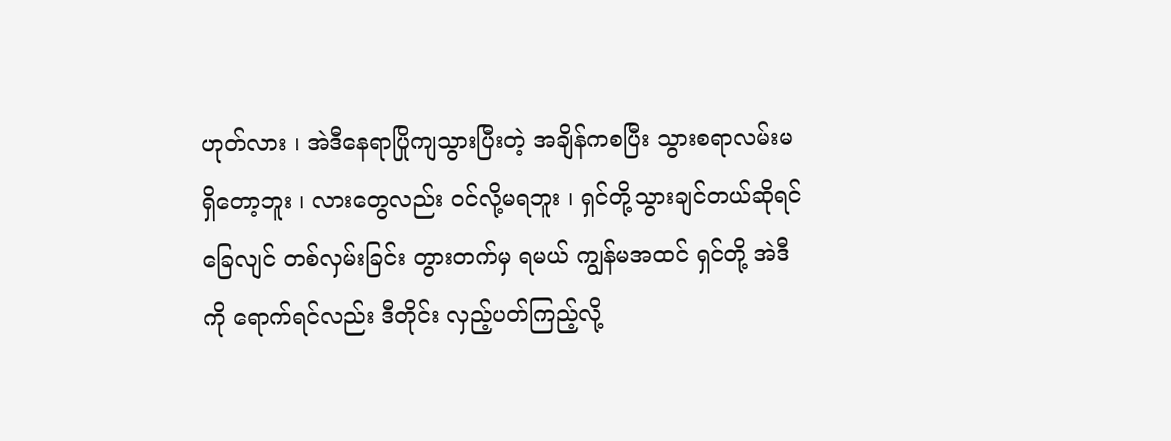ဟုတ်လား ၊ အဲဒီနေရာပြိုကျသွားပြီးတဲ့ အချိန်ကစပြီး သွားစရာလမ်းမရှိတော့ဘူး ၊ လားတွေလည်း ဝင်လို့မရဘူး ၊ ရှင်တို့သွားချင်တယ်ဆိုရင် ခြေလျင် တစ်လှမ်းခြင်း တွားတက်မှ ရမယ် ကျွန်မအထင် ရှင်တို့ အဲဒီကို ရောက်ရင်လည်း ဒီတိုင်း လှည့်ပတ်ကြည့်လို့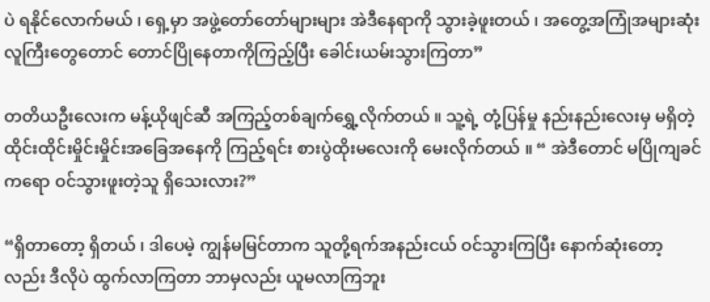ပဲ ရနိုင်လောက်မယ် ၊ ရှေ့မှာ အဖွဲ့တော်တော်များများ အဲဒီနေရာကို သွားခဲ့ဖူးတယ် ၊ အတွေ့အကြုံအများဆုံး လူကြီးတွေတောင် တောင်ပြိုနေတာကိုကြည့်ပြီး ခေါင်းယမ်းသွားကြတာ”

တတိယဦးလေးက မန့်ယိုဖျင်ဆီ အကြည့်တစ်ချက်ရွှေ့လိုက်တယ် ။ သူ့ရဲ့ တုံ့ပြန်မှု နည်းနည်းလေးမှ မရှိတဲ့ ထိုင်းထိုင်းမှိုင်းမှိုင်းအခြေအနေကို ကြည့်ရင်း စားပွဲထိုးမလေးကို မေးလိုက်တယ် ။ “ အဲဒီတောင် မပြိုကျခင်ကရော ဝင်သွားဖူးတဲ့သူ ရှိသေးလား?”

“ရှိတာတော့ ရှိတယ် ၊ ဒါပေမဲ့ ကျွန်မမြင်တာက သူတို့ရက်အနည်းငယ် ဝင်သွားကြပြီး နောက်ဆုံးတော့လည်း ဒီလိုပဲ ထွက်လာကြတာ ဘာမှလည်း ယူမလာကြဘူး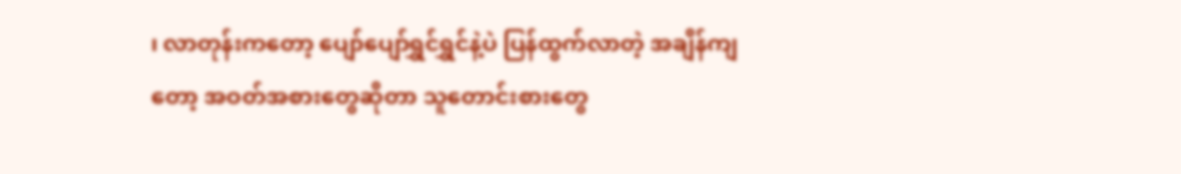၊ လာတုန်းကတော့ ပျော်ပျော်ရွှင်ရွှင်နဲ့ပဲ ပြန်ထွက်လာတဲ့ အချိန်ကျတော့ အဝတ်အစားတွေဆိုတာ သူတောင်းစားတွေ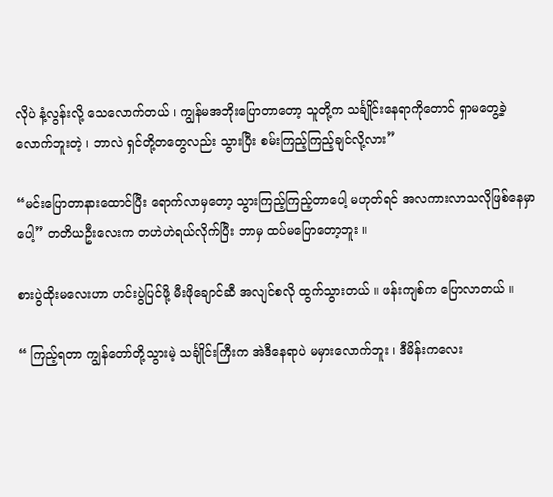လိုပဲ နံ့လွန်းလို့ သေလောက်တယ် ၊ ကျွန်မအဘိုးပြောတာတော့ သူတို့က သင်္ချိုင်းနေရာကိုတောင် ရှာမတွေ့ခဲ့လောက်ဘူးတဲ့ ၊ ဘာလဲ ရှင်တို့တတွေလည်း သွားပြီး စမ်းကြည့်ကြည့်ချင်လို့လား”

“မင်းပြောတာနားထောင်ပြီး ရောက်လာမှတော့ သွားကြည့်ကြည့်တာပေါ့ မဟုတ်ရင် အလကားလာသလိုဖြစ်နေမှာပေါ့” တတိယဦးလေးက တဟဲဟဲရယ်လိုက်ပြီး ဘာမှ ထပ်မပြောတော့ဘူး ။

စားပွဲထိုးမလေးဟာ ဟင်းပွဲပြင်ဖို့ မီးဖိုချောင်ဆီ အလျင်စလို ထွက်သွားတယ် ။ ဖန်းကျစ်က ပြောလာတယ် ။

“ ကြည့်ရတာ ကျွန်တော်တို့သွားမဲ့ သင်္ချိုင်းကြီးက အဲဒီနေရာပဲ မမှားလောက်ဘူး ၊ ဒီမိန်းကလေး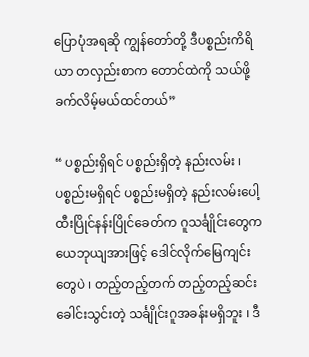ပြောပုံအရဆို ကျွန်တော်တို့ ဒီပစ္စည်းကိရိယာ တလှည်းစာက တောင်ထဲကို သယ်ဖို့ ခက်လိမ့်မယ်ထင်တယ်”

“ ပစ္စည်းရှိရင် ပစ္စည်းရှိတဲ့ နည်းလမ်း ၊ ပစ္စည်းမရှိရင် ပစ္စည်းမရှိတဲ့ နည်းလမ်းပေါ့ ထီးပြိုင်နန်းပြိုင်ခေတ်က ဂူသင်္ချိုင်းတွေက ယေဘုယျအားဖြင့် ဒေါင်လိုက်မြေကျင်းတွေပဲ ၊ တည့်တည့်တက် တည့်တည့်ဆင်း ခေါင်းသွင်းတဲ့ သင်္ချိုင်းဂူအခန်းမရှိဘူး ၊ ဒီ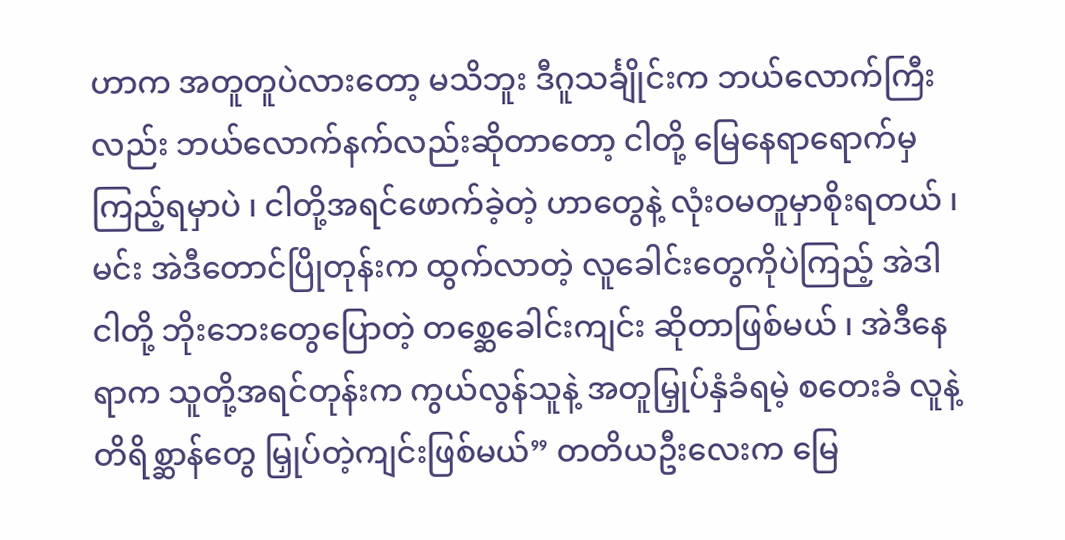ဟာက အတူတူပဲလားတော့ မသိဘူး ဒီဂူသင်္ချိုင်းက ဘယ်လောက်ကြီးလည်း ဘယ်လောက်နက်လည်းဆိုတာတော့ ငါတို့ မြေနေရာရောက်မှ ကြည့်ရမှာပဲ ၊ ငါတို့အရင်ဖောက်ခဲ့တဲ့ ဟာတွေနဲ့ လုံးဝမတူမှာစိုးရတယ် ၊ မင်း အဲဒီတောင်ပြိုတုန်းက ထွက်လာတဲ့ လူခေါင်းတွေကိုပဲကြည့် အဲဒါငါတို့ ဘိုးဘေးတွေပြောတဲ့ တစ္ဆေခေါင်းကျင်း ဆိုတာဖြစ်မယ် ၊ အဲဒီနေရာက သူတို့အရင်တုန်းက ကွယ်လွန်သူနဲ့ အတူမြှုပ်နှံခံရမဲ့ စတေးခံ လူနဲ့ တိရိစ္ဆာန်တွေ မြှုပ်တဲ့ကျင်းဖြစ်မယ်” တတိယဦးလေးက မြေ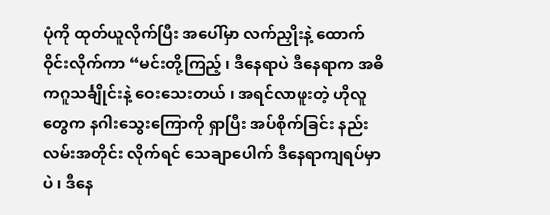ပုံကို ထုတ်ယူလိုက်ပြီး အပေါ်မှာ လက်ညှိုးနဲ့ ထောက်ဝိုင်းလိုက်ကာ “မင်းတို့ကြည့် ၊ ဒီနေရာပဲ ဒီနေရာက အဓိကဂူသင်္ချိုင်းနဲ့ ဝေးသေးတယ် ၊ အရင်လာဖူးတဲ့ ဟိုလူတွေက နဂါးသွေးကြောကို ရှာပြီး အပ်စိုက်ခြင်း နည်းလမ်းအတိုင်း လိုက်ရင် သေချာပေါက် ဒီနေရာကျရပ်မှာပဲ ၊ ဒီနေ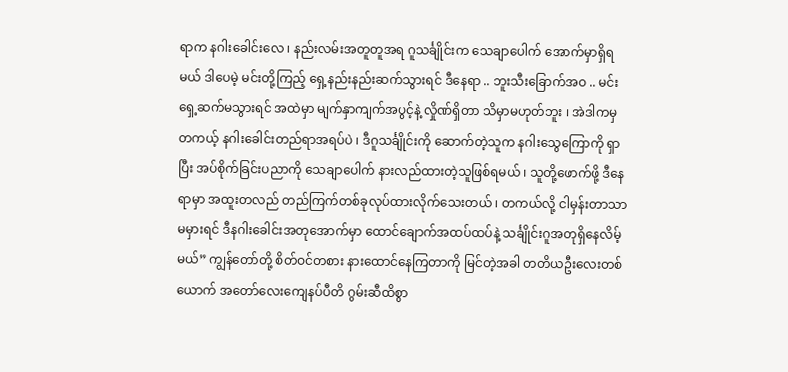ရာက နဂါးခေါင်းလေ ၊ နည်းလမ်းအတူတူအရ ဂူသင်္ချိုင်းက သေချာပေါက် အောက်မှာရှိရမယ် ဒါပေမဲ့ မင်းတို့ကြည့် ရှေ့နည်းနည်းဆက်သွားရင် ဒီနေရာ .. ဘူးသီးခြောက်အဝ .. မင်းရှေ့ဆက်မသွားရင် အထဲမှာ မျက်နှာကျက်အပွင့်နဲ့ လှိုဏ်ရှိတာ သိမှာမဟုတ်ဘူး ၊ အဲဒါကမှ တကယ့် နဂါးခေါင်းတည်ရာအရပ်ပဲ ၊ ဒီဂူသင်္ချိုင်းကို ဆောက်တဲ့သူက နဂါးသွေကြောကို ရှာပြီး အပ်စိုက်ခြင်းပညာကို သေချာပေါက် နားလည်ထားတဲ့သူဖြစ်ရမယ် ၊ သူတို့ဖောက်ဖို့ ဒီနေရာမှာ အထူးတလည် တည်ကြက်တစ်ခုလုပ်ထားလိုက်သေးတယ် ၊ တကယ်လို့ ငါမှန်းတာသာမမှားရင် ဒီနဂါးခေါင်းအတုအောက်မှာ ထောင်ချောက်အထပ်ထပ်နဲ့ သင်္ချိုင်းဂူအတုရှိနေလိမ့်မယ်” ကျွန်တော်တို့ စိတ်ဝင်တစား နားထောင်နေကြတာကို မြင်တဲ့အခါ တတိယဦးလေးတစ်ယောက် အတော်လေးကျေနပ်ပီတိ ဂွမ်းဆီထိစွာ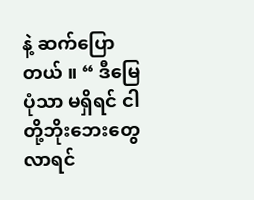နဲ့ ဆက်ပြောတယ် ။ “ ဒီမြေပုံသာ မရှိရင် ငါတို့ဘိုးဘေးတွေလာရင်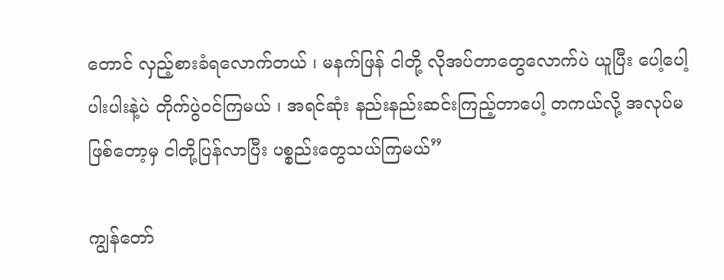တောင် လှည့်စားခံရလောက်တယ် ၊ မနက်ဖြန် ငါတို့ လိုအပ်တာတွေလောက်ပဲ ယူပြီး ပေါ့ပေါ့ပါးပါးနဲ့ပဲ တိုက်ပွဲဝင်ကြမယ် ၊ အရင်ဆုံး နည်းနည်းဆင်းကြည့်တာပေါ့ တကယ်လို့ အလုပ်မဖြစ်တော့မှ ငါတို့ပြန်လာပြီး ပစ္စည်းတွေသယ်ကြမယ်”

ကျွန်တော်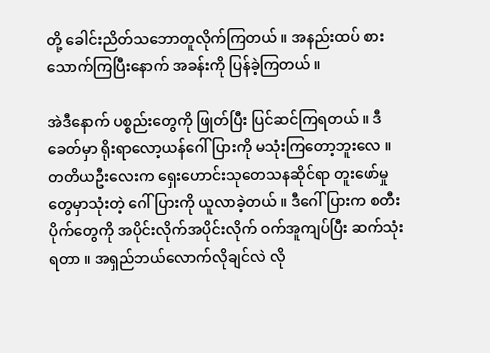တို့ ခေါင်းညိတ်သဘောတူလိုက်ကြတယ် ။ အနည်းထပ် စားသောက်ကြပြီးနောက် အခန်းကို ပြန်ခဲ့ကြတယ် ။

အဲဒီနောက် ပစ္စည်းတွေကို ဖြုတ်ပြီး ပြင်ဆင်ကြရတယ် ။ ဒီခေတ်မှာ ရိုးရာလော့ယန်ဂေါ်ပြားကို မသုံးကြတော့ဘူးလေ ။ တတိယဦးလေးက ရှေးဟောင်းသုတေသနဆိုင်ရာ တူးဖော်မှုတွေမှာသုံးတဲ့ ဂေါ်ပြားကို ယူလာခဲ့တယ် ။ ဒီဂေါ်ပြားက စတီးပိုက်တွေကို အပိုင်းလိုက်အပိုင်းလိုက် ဝက်အူကျပ်ပြီး ဆက်သုံးရတာ ။ အရှည်ဘယ်လောက်လိုချင်လဲ လို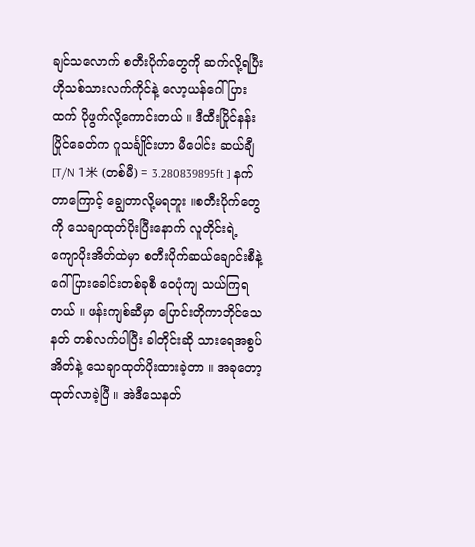ချင်သလောက် စတီးပိုက်တွေကို ဆက်လို့ရပြီး ဟိုသစ်သားလက်ကိုင်နဲ့ လော့ယန်ဂေါ်ပြားထက် ပိုဖွက်လို့ကောင်းတယ် ။ ဒီထီးပြိုင်နန်းပြိုင်ခေတ်က ဂူသင်္ချိုင်းဟာ မီပေါင်း ဆယ်ချီ  [T/N 1米 (တစ်မီ) = 3.280839895ft ] နက်တာကြောင့် ချွေတာလို့မရဘူး ။စတီးပိုက်တွေကို သေချာထုတ်ပိုးပြီးနောက် လူတိုင်းရဲ့ ကျောပိုးအိတ်ထဲမှာ စတီးပိုက်ဆယ်ချောင်းစီနဲ့ ဂေါ်ပြားခေါင်းတစ်ခုစီ ဝေပုံကျ သယ်ကြရတယ် ။ ဖန်းကျစ်ဆီမှာ ပြောင်းတိုကာဘိုင်သေနတ် တစ်လက်ပါပြီး ခါတိုင်းဆို သားရေအစွပ်အိတ်နဲ့ သေချာထုတ်ပိုးထားခဲ့တာ ။ အခုတော့ ထုတ်လာခဲ့ပြီ ။ အဲဒီသေနတ်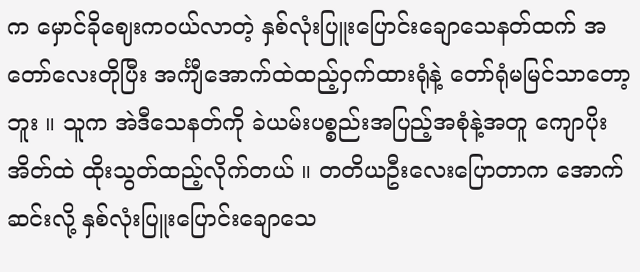က မှောင်ခိုဈေးကဝယ်လာတဲ့ နှစ်လုံးပြူးပြောင်းချောသေနတ်ထက် အတော်လေးတိုပြီး အင်္ကျီအောက်ထဲထည့်ဝှက်ထားရုံနဲ့ တော်ရုံမမြင်သာတော့ဘူး ။ သူက အဲဒီသေနတ်ကို ခဲယမ်းပစ္စည်းအပြည့်အစုံနဲ့အတူ ကျောပိုးအိတ်ထဲ ထိုးသွတ်ထည့်လိုက်တယ် ။ တတိယဦးလေးပြောတာက အောက်ဆင်းလို့ နှစ်လုံးပြူးပြောင်းချောသေ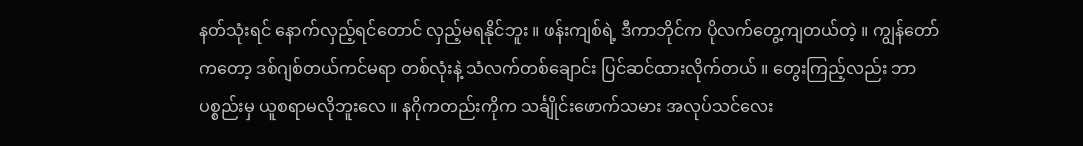နတ်သုံးရင် နောက်လှည့်ရင်တောင် လှည့်မရနိုင်ဘူး ။ ဖန်းကျစ်ရဲ့ ဒီကာဘိုင်က ပိုလက်တွေ့ကျတယ်တဲ့ ။ ကျွန်တော်ကတော့ ဒစ်ဂျစ်တယ်ကင်မရာ တစ်လုံးနဲ့ သံလက်တစ်ချောင်း ပြင်ဆင်ထားလိုက်တယ် ။ တွေးကြည့်လည်း ဘာပစ္စည်းမှ ယူစရာမလိုဘူးလေ ။ နဂိုကတည်းကိုက သင်္ချိုင်းဖောက်သမား အလုပ်သင်လေး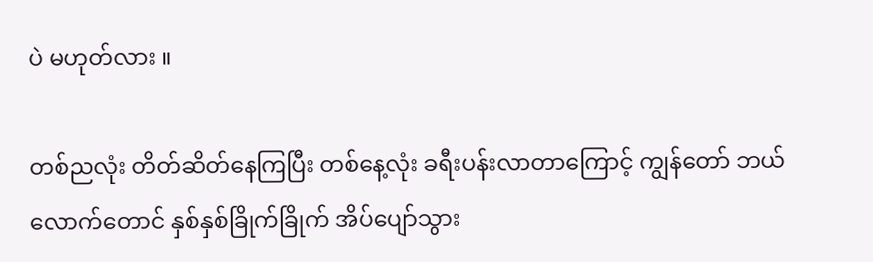ပဲ မဟုတ်လား ။

တစ်ညလုံး တိတ်ဆိတ်နေကြပြီး တစ်နေ့လုံး ခရီးပန်းလာတာကြောင့် ကျွန်တော် ဘယ်လောက်တောင် နှစ်နှစ်ခြိုက်ခြိုက် အိပ်ပျော်သွား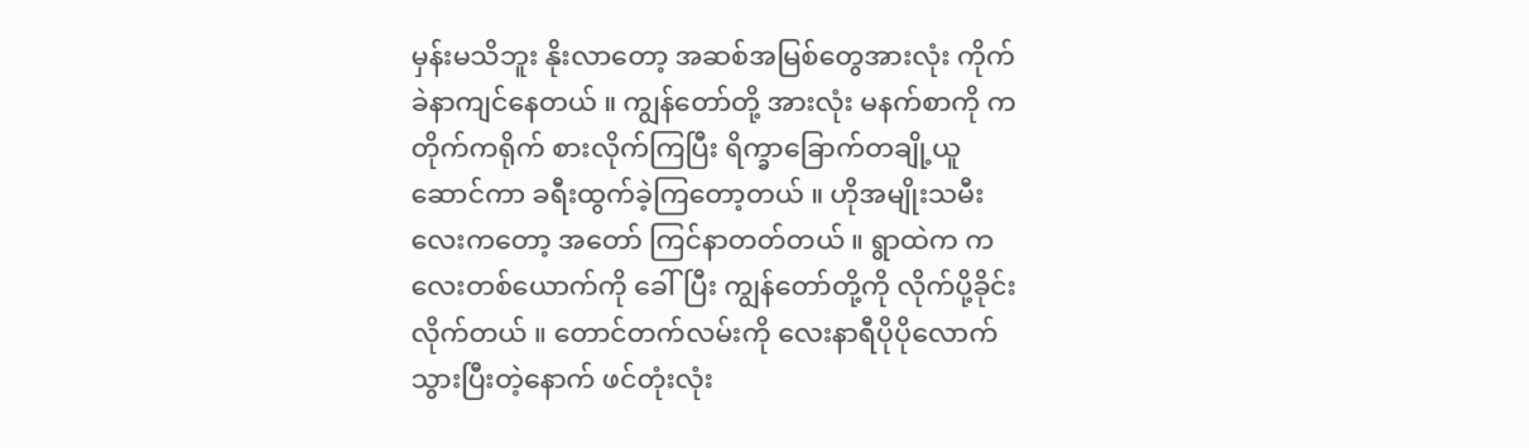မှန်းမသိဘူး နိုးလာတော့ အဆစ်အမြစ်တွေအားလုံး ကိုက်ခဲနာကျင်နေတယ် ။ ကျွန်တော်တို့ အားလုံး မနက်စာကို ကတိုက်ကရိုက် စားလိုက်ကြပြီး ရိက္ခာခြောက်တချို့ယူဆောင်ကာ ခရီးထွက်ခဲ့ကြတော့တယ် ။ ဟိုအမျိုးသမီးလေးကတော့ အတော် ကြင်နာတတ်တယ် ။ ရွာထဲက ကလေးတစ်ယောက်ကို ခေါ်ပြီး ကျွန်တော်တို့ကို လိုက်ပို့ခိုင်းလိုက်တယ် ။ တောင်တက်လမ်းကို လေးနာရီပိုပိုလောက် သွားပြီးတဲ့နောက် ဖင်တုံးလုံး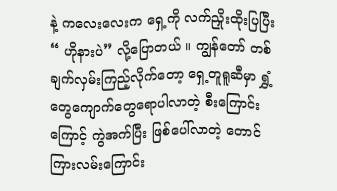နဲ့ ကလေးလေးက ရှေ့ကို လက်ညှိုးထိုးပြပြီး “ ဟိုနားပဲ” လို့ပြောတယ် ။ ကျွန်တော် တစ်ချက်လှမ်းကြည့်လိုက်တော့ ရှေ့တူရူဆီမှာ ရွှံ့တွေကျောက်တွေရောပါလာတဲ့ စီးကြောင်းကြောင့် ကွဲအက်ပြီး ဖြစ်ပေါ်လာတဲ့ တောင်ကြားလမ်းကြောင်း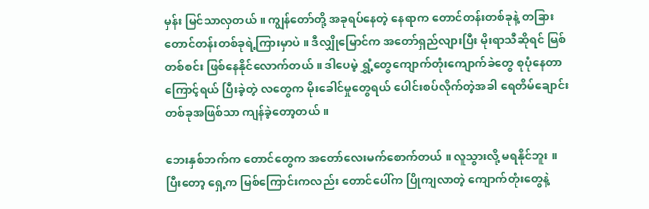မှန်း မြင်သာလှတယ် ။ ကျွန်တော်တို့ အခုရပ်နေတဲ့ နေရာက တောင်တန်းတစ်ခုနဲ့ တခြားတောင်တန်းတစ်ခုရဲ့ကြားမှာပဲ ။ ဒီလျှိုမြောင်က အတော်ရှည်လျားပြီး မိုးရာသီဆိုရင် မြစ်တစ်စင်း ဖြစ်နေနိုင်လောက်တယ် ။ ဒါပေမဲ့ ရွှံ့တွေကျောက်တုံးကျောက်ခဲတွေ စုပုံနေတာကြောင့်ရယ် ပြီးခဲ့တဲ့ လတွေက မိုးခေါင်မှုတွေရယ် ပေါင်းစပ်လိုက်တဲ့အခါ ရေတိမ်ချောင်းတစ်ခုအဖြစ်သာ ကျန်ခဲ့တော့တယ် ။

ဘေးနှစ်ဘက်က တောင်တွေက အတော်လေးမက်စောက်တယ် ။ လူသွားလို့ မရနိုင်ဘူး ။ ပြီးတော့ ရှေ့က မြစ်ကြောင်းကလည်း တောင်ပေါ်က ပြိုကျလာတဲ့ ကျောက်တုံးတွေနဲ့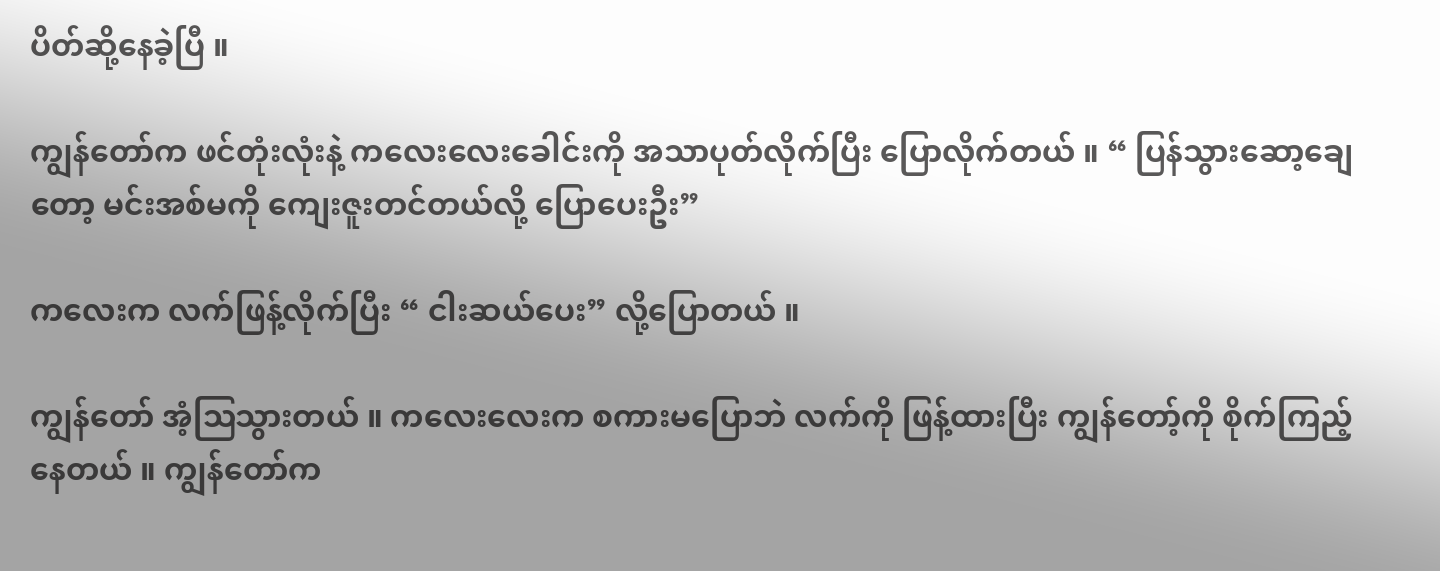ပိတ်ဆို့နေခဲ့ပြီ ။

ကျွန်တော်က ဖင်တုံးလုံးနဲ့ ကလေးလေးခေါင်းကို အသာပုတ်လိုက်ပြီး ပြောလိုက်တယ် ။ “ ပြန်သွားဆော့ချေတော့ မင်းအစ်မကို ကျေးဇူးတင်တယ်လို့ ပြောပေးဦး”

ကလေးက လက်ဖြန့်လိုက်ပြီး “ ငါးဆယ်ပေး” လို့ပြောတယ် ။

ကျွန်တော် အံ့ဩသွားတယ် ။ ကလေးလေးက စကားမပြောဘဲ လက်ကို ဖြန့်ထားပြီး ကျွန်တော့်ကို စိုက်ကြည့်နေတယ် ။ ကျွန်တော်က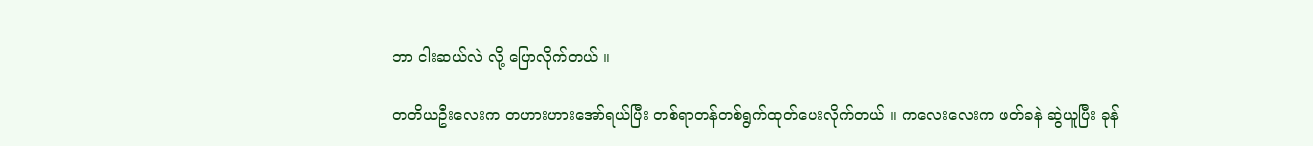ဘာ ငါးဆယ်လဲ လို့ ပြောလိုက်တယ် ။

တတိယဦးလေးက တဟားဟားအော်ရယ်ပြီး တစ်ရာတန်တစ်ရွက်ထုတ်ပေးလိုက်တယ် ။ ကလေးလေးက ဖတ်ခနဲ ဆွဲယူပြီး ခုန်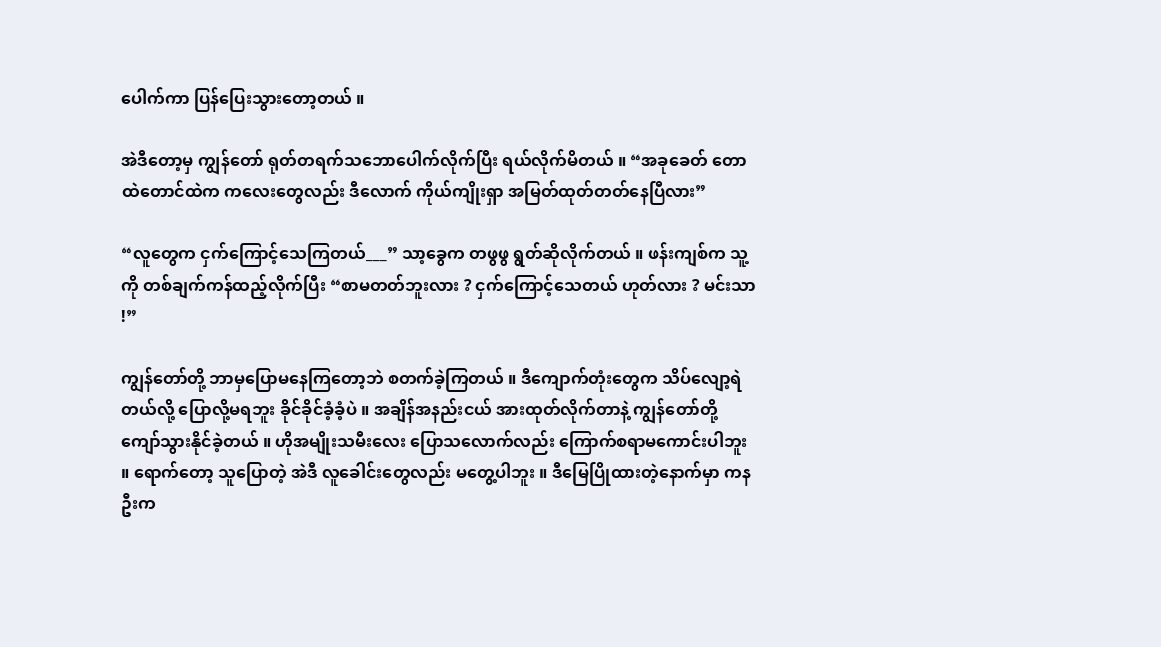ပေါက်ကာ ပြန်ပြေးသွားတော့တယ် ။

အဲဒီတော့မှ ကျွန်တော် ရုတ်တရက်သဘောပေါက်လိုက်ပြီး ရယ်လိုက်မိတယ် ။ “အခုခေတ် တောထဲတောင်ထဲက ကလေးတွေလည်း ဒီလောက် ကိုယ်ကျိုးရှာ အမြတ်ထုတ်တတ်နေပြီလား”

“လူတွေက ငှက်ကြောင့်သေကြတယ်___” သာ့ခွေက တဖွဖွ ရွတ်ဆိုလိုက်တယ် ။ ဖန်းကျစ်က သူ့ကို တစ်ချက်ကန်ထည့်လိုက်ပြီး “စာမတတ်ဘူးလား ? ငှက်ကြောင့်သေတယ် ဟုတ်လား ? မင်းသာ !”

ကျွန်တော်တို့ ဘာမှပြောမနေကြတော့ဘဲ စတက်ခဲ့ကြတယ် ။ ဒီကျောက်တုံးတွေက သိပ်လျော့ရဲတယ်လို့ ပြောလို့မရဘူး ခိုင်ခိုင်ခံ့ခံ့ပဲ ။ အချိန်အနည်းငယ် အားထုတ်လိုက်တာနဲ့ ကျွန်တော်တို့ ကျော်သွားနိုင်ခဲ့တယ် ။ ဟိုအမျိုးသမီးလေး ပြောသလောက်လည်း ကြောက်စရာမကောင်းပါဘူး ။ ရောက်တော့ သူပြောတဲ့ အဲဒီ လူခေါင်းတွေလည်း မတွေ့ပါဘူး ။ ဒီမြေပြိုထားတဲ့နောက်မှာ ကနဦးက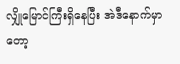လျှိုမြောင်ကြီးရှိနေပြီး အဲဒီနောက်မှာတော့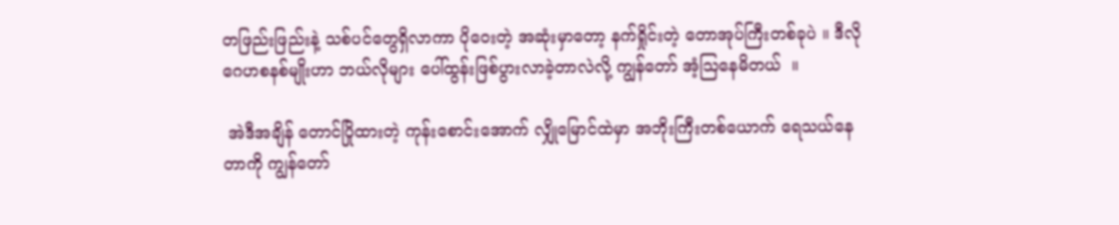တဖြည်းဖြည်းနဲ့ သစ်ပင်တွေရှိလာကာ ပိုဝေးတဲ့ အဆုံးမှာတော့ နက်ရှိုင်းတဲ့ တောအုပ်ကြီးတစ်ခုပဲ ။ ဒီလို ဂေဟစနစ်မျိုးဟာ ဘယ်လိုများ ပေါ်ထွန်းဖြစ်ပွားလာခဲ့တာလဲလို့ ကျွန်တော် အံ့ဩနေမိတယ်  ။

 အဲဒီအချိန် တောင်ပြိုထားတဲ့ ကုန်းစောင်းအောက် လျှိုမြောင်ထဲမှာ အဘိုးကြီးတစ်ယောက် ရေသယ်နေတာကို ကျွန်တော်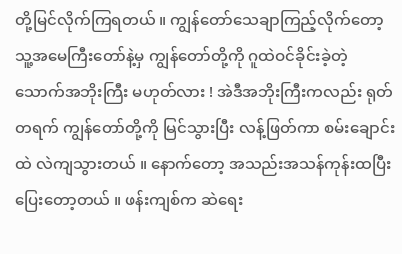တို့မြင်လိုက်ကြရတယ် ။ ကျွန်တော်သေချာကြည့်လိုက်တော့ သူ့အမေကြီးတော်နဲ့မှ ကျွန်တော်တို့ကို ဂူထဲဝင်ခိုင်းခဲ့တဲ့ သောက်အဘိုးကြီး မဟုတ်လား ! အဲဒီအဘိုးကြီးကလည်း ရုတ်တရက် ကျွန်တော်တို့ကို မြင်သွားပြီး လန့်ဖြတ်ကာ စမ်းချောင်းထဲ လဲကျသွားတယ် ။ နောက်တော့ အသည်းအသန်ကုန်းထပြီး ပြေးတော့တယ် ။ ဖန်းကျစ်က ဆဲရေး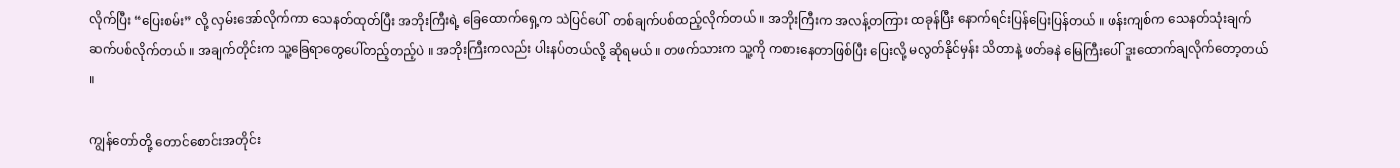လိုက်ပြီး “ပြေးစမ်း” လို့ လှမ်းအော်လိုက်ကာ သေနတ်ထုတ်ပြီး အဘိုးကြီးရဲ့ ခြေထောက်ရှေ့က သဲပြင်ပေါ်  တစ်ချက်ပစ်ထည့်လိုက်တယ် ။ အဘိုးကြီးက အလန့်တကြား ထခုန်ပြီး နောက်ရင်းပြန်ပြေးပြန်တယ် ။ ဖန်းကျစ်က သေနတ်သုံးချက်ဆက်ပစ်လိုက်တယ် ။ အချက်တိုင်းက သူ့ခြေရာတွေပေါ်တည့်တည့်ပဲ ။ အဘိုးကြီးကလည်း ပါးနပ်တယ်လို့ ဆိုရမယ် ။ တဖက်သားက သူ့ကို ကစားနေတာဖြစ်ပြီး ပြေးလို့ မလွတ်နိုင်မှန်း သိတာနဲ့ ဖတ်ခနဲ မြေကြီးပေါ် ဒူးထောက်ချလိုက်တော့တယ် ။

ကျွန်တော်တို့ တောင်စောင်းအတိုင်း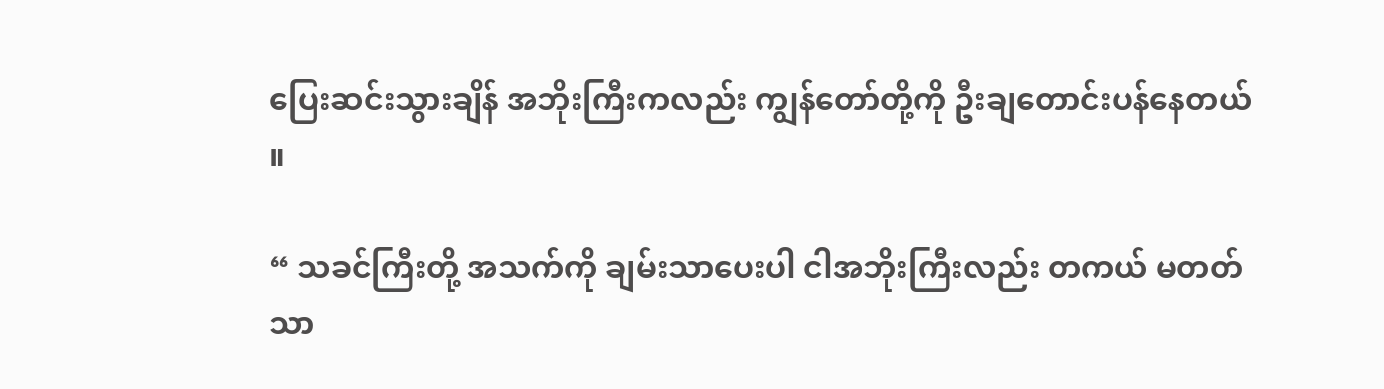ပြေးဆင်းသွားချိန် အဘိုးကြီးကလည်း ကျွန်တော်တို့ကို ဦးချတောင်းပန်နေတယ် ။

“ သခင်ကြီးတို့ အသက်ကို ချမ်းသာပေးပါ ငါအဘိုးကြီးလည်း တကယ် မတတ်သာ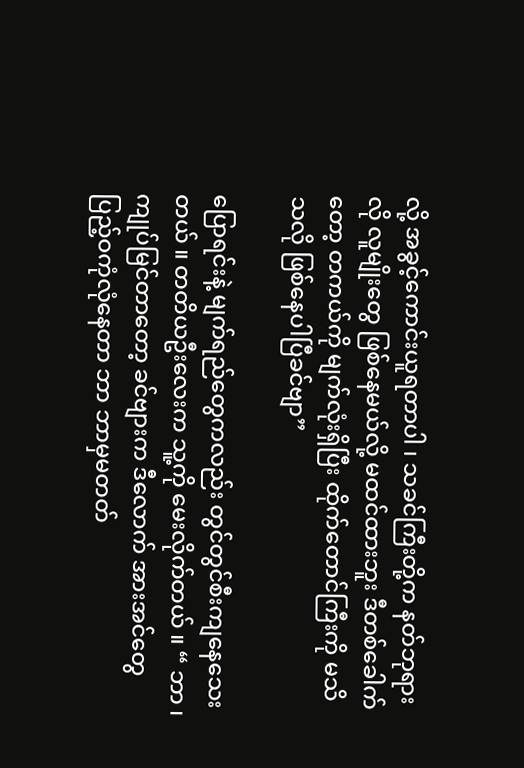လို့ အခွင့်ကောင်းယူရတာပါ ၊ သခင်ကြီးတို့က နတ်ဘုရားလို လူမျိုးတွေ ဖြစ်နေမယ်လို့ မထင်ထားဘူး ဒီတစ်ခေါက်တော့ တကယ်ကို မျက်လုံးရှိပြီး ထိုက်တောင်ကြီးကို မသိသလို ဖြစ်နေပါပြီခင်ဗျာ”

ပြောရင်းနဲ့ မျက်ရည်တွေကလည်း တွင်တွင်စီးကျနေသေးတယ် ။ တတိယဦးလေးက သူ့ကို မေးလိုက်တယ် ။ “ ဘာ ၊ ကျုပ်မြင်တာတော့ ခင်ဗျားက ဒီလောက် အားအင်တွေ ပြည့်ဝကုံလုံနေတာ ဘာ ဘာမှမတတ်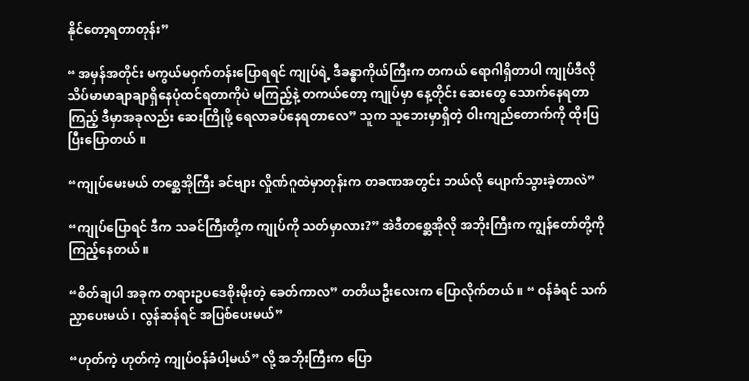နိုင်တော့ရတာတုန်း”

“ အမှန်အတိုင်း မကွယ်မဝှက်တန်းပြောရရင် ကျုပ်ရဲ့ ဒီခန္ဓာကိုယ်ကြီးက တကယ် ရောဂါရှိတာပါ ကျုပ်ဒီလို သိပ်မာမာချာချာရှိနေပုံထင်ရတာကိုပဲ မကြည့်နဲ့ တကယ်တော့ ကျုပ်မှာ နေ့တိုင်း ဆေးတွေ သောက်နေရတာ ကြည့် ဒီမှာအခုလည်း ဆေးကြိုဖို့ ရေလာခပ်နေရတာလေ” သူက သူဘေးမှာရှိတဲ့ ဝါးကျည်တောက်ကို ထိုးပြပြီးပြောတယ် ။

“ကျုပ်မေးမယ် တစ္ဆေအိုကြီး ခင်ဗျား လှိုဏ်ဂူထဲမှာတုန်းက တခဏအတွင်း ဘယ်လို ပျောက်သွားခဲ့တာလဲ”

“ကျုပ်ပြောရင် ဒီက သခင်ကြီးတို့က ကျုပ်ကို သတ်မှာလား?” အဲဒီတစ္ဆေအိုလို အဘိုးကြီးက ကျွန်တော်တို့ကို ကြည့်နေတယ် ။

“စိတ်ချပါ အခုက တရားဥပဒေစိုးမိုးတဲ့ ခေတ်ကာလ” တတိယဦးလေးက ပြောလိုက်တယ် ။ “ ဝန်ခံရင် သက်ညှာပေးမယ် ၊ လွန်ဆန်ရင် အပြစ်ပေးမယ်”

“ဟုတ်ကဲ့ ဟုတ်ကဲ့ ကျုပ်ဝန်ခံပါ့မယ်” လို့ အဘိုးကြီးက ပြော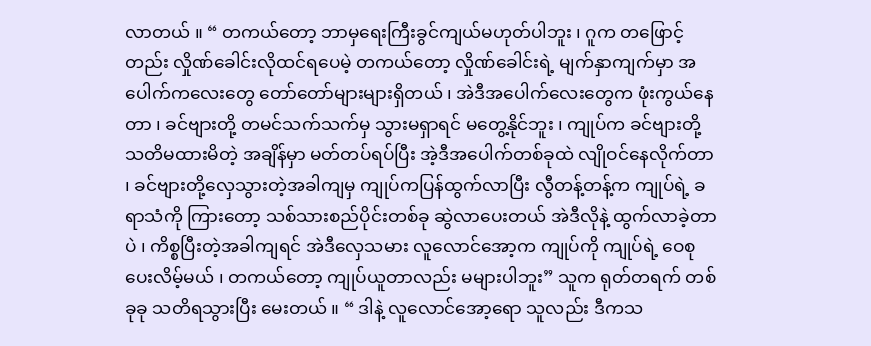လာတယ် ။ “ တကယ်တော့ ဘာမှရေးကြီးခွင်ကျယ်မဟုတ်ပါဘူး ၊ ဂူက တဖြောင့်တည်း လှိုဏ်ခေါင်းလိုထင်ရပေမဲ့ တကယ်တော့ လှိုဏ်ခေါင်းရဲ့ မျက်နှာကျက်မှာ အပေါက်ကလေးတွေ တော်တော်များများရှိတယ် ၊ အဲဒီအပေါက်လေးတွေက ဖုံးကွယ်နေတာ ၊ ခင်ဗျားတို့ တမင်သက်သက်မှ သွားမရှာရင် မတွေ့နိုင်ဘူး ၊ ကျုပ်က ခင်ဗျားတို့ သတိမထားမိတဲ့ အချိန်မှာ မတ်တပ်ရပ်ပြီး အဲ့ဒီအပေါက်တစ်ခုထဲ လျိုဝင်နေလိုက်တာ ၊ ခင်ဗျားတို့လှေသွားတဲ့အခါကျမှ ကျုပ်ကပြန်ထွက်လာပြီး လွီတန့်တန့်က ကျုပ်ရဲ့ ခရာသံကို ကြားတော့ သစ်သားစည်ပိုင်းတစ်ခု ဆွဲလာပေးတယ် အဲဒီလိုနဲ့ ထွက်လာခဲ့တာပဲ ၊ ကိစ္စပြီးတဲ့အခါကျရင် အဲဒီလှေသမား လူလောင်အော့က ကျုပ်ကို ကျုပ်ရဲ့ ဝေစုပေးလိမ့်မယ် ၊ တကယ်တော့ ကျုပ်ယူတာလည်း မများပါဘူး” သူက ရုတ်တရက် တစ်ခုခု သတိရသွားပြီး မေးတယ် ။ “ ဒါနဲ့ လူလောင်အော့ရော သူလည်း ဒီကသ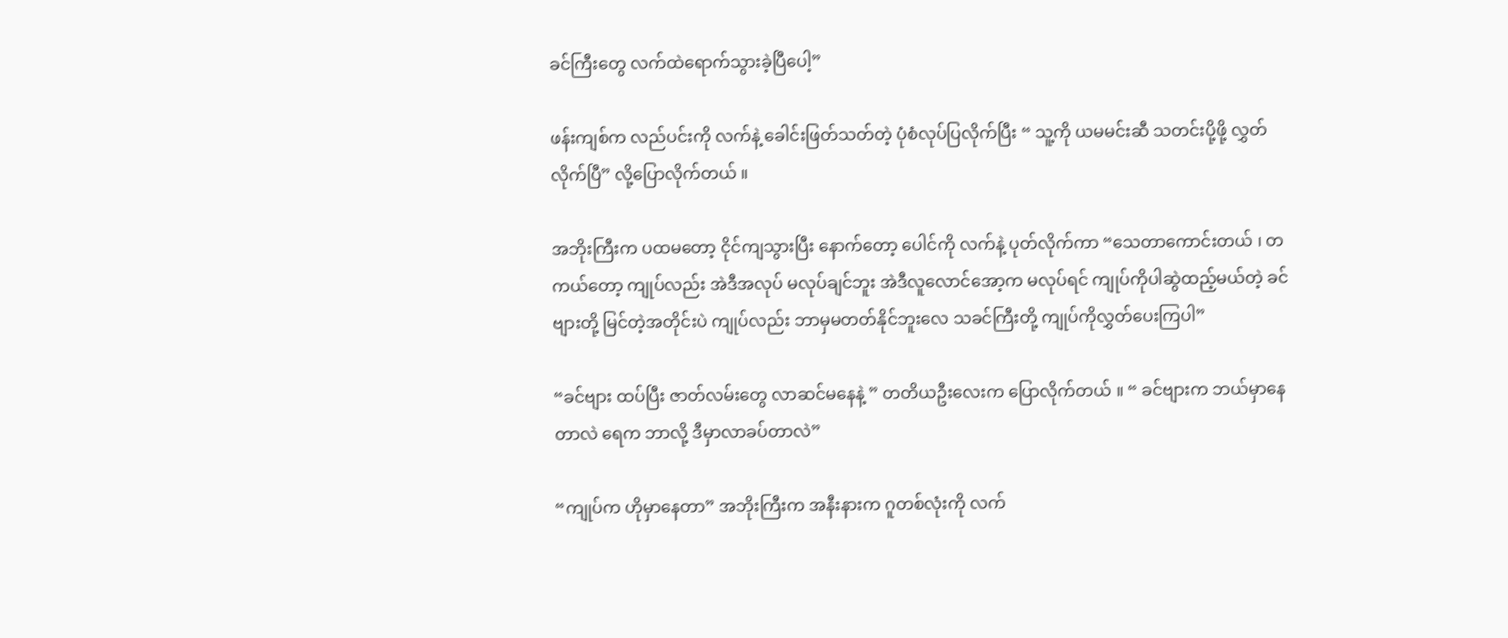ခင်ကြီးတွေ လက်ထဲရောက်သွားခဲ့ပြီပေါ့”

ဖန်းကျစ်က လည်ပင်းကို လက်နဲ့ ခေါင်းဖြတ်သတ်တဲ့ ပုံစံလုပ်ပြလိုက်ပြီး “ သူ့ကို ယမမင်းဆီ သတင်းပို့ဖို့ လွှတ်လိုက်ပြီ” လို့ပြောလိုက်တယ် ။

အဘိုးကြီးက ပထမတော့ ငိုင်ကျသွားပြီး နောက်တော့ ပေါင်ကို လက်နဲ့ ပုတ်လိုက်ကာ “သေတာကောင်းတယ် ၊ တကယ်တော့ ကျုပ်လည်း အဲဒီအလုပ် မလုပ်ချင်ဘူး အဲဒီလူလောင်အော့က မလုပ်ရင် ကျုပ်ကိုပါဆွဲထည့်မယ်တဲ့ ခင်ဗျားတို့ မြင်တဲ့အတိုင်းပဲ ကျုပ်လည်း ဘာမှမတတ်နိုင်ဘူးလေ သခင်ကြီးတို့ ကျုပ်ကိုလွှတ်ပေးကြပါ”

“ခင်ဗျား ထပ်ပြီး ဇာတ်လမ်းတွေ လာဆင်မနေနဲ့ ” တတိယဦးလေးက ပြောလိုက်တယ် ။ “ ခင်ဗျားက ဘယ်မှာနေတာလဲ ရေက ဘာလို့ ဒီမှာလာခပ်တာလဲ”

“ကျုပ်က ဟိုမှာနေတာ” အဘိုးကြီးက အနီးနားက ဂူတစ်လုံးကို လက်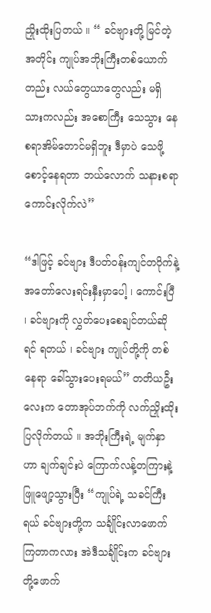ညှိုးထိုးပြတယ် ။ “ ခင်ဗျားတို့ မြင်တဲ့အတိုင်း ကျုပ်အဘိုးကြီးတစ်ယောက်တည်း လယ်တွေယာတွေလည်း မရှိ သားကလည်း အစောကြီး သေသွား နေစရာအိမ်တောင်မရှိဘူး ဒီမှာပဲ သေဖို့စောင့်နေရတာ ဘယ်လောက် သနားစရာကောင်းလိုက်လဲ”

“ဒါဖြင့် ခင်ဗျား ဒီပတ်ဝန်းကျင်တဝိုက်နဲ့ အတော်လေးရင်းနှီးမှာပေါ့ ၊ ကောင်းပြီ ၊ ခင်ဗျားကို လွှတ်ပေးစေချင်တယ်ဆိုရင် ရတယ် ၊ ခင်ဗျား ကျုပ်တို့ကို တစ်နေရာ ခေါ်သွားပေးရမယ်” တတိယဦးလေးက တောအုပ်ဘက်ကို လက်ညှိုးထိုးပြလိုက်တယ် ။ အဘိုးကြီးရဲ့ မျက်နှာဟာ ချက်ချင်းပဲ ကြောက်လန့်တကြားနဲ့ ဖြူဖျော့သွားပြီး “ကျုပ်ရဲ့ သခင်ကြီးရယ် ခင်ဗျားတို့က သင်္ချိုင်းလာဖောက်ကြတာကလား အဲဒီသင်္ချိုင်းက ခင်ဗျားတို့ဖောက်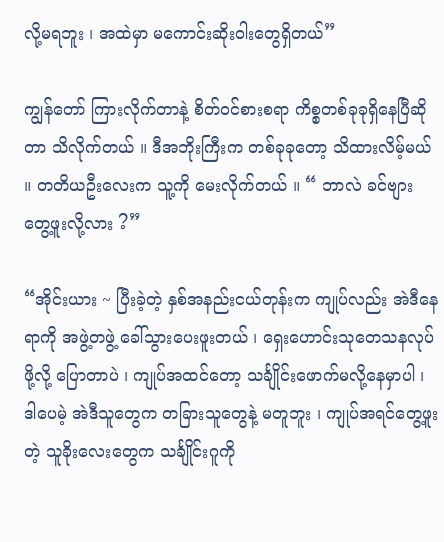လို့မရဘူး ၊ အထဲမှာ မကောင်းဆိုးဝါးတွေရှိတယ်”

ကျွန်တော် ကြားလိုက်တာနဲ့ စိတ်ဝင်စားစရာ ကိစ္စတစ်ခုခုရှိနေပြီဆိုတာ သိလိုက်တယ် ။ ဒီအဘိုးကြီးက တစ်ခုခုတော့ သိထားလိမ့်မယ် ။ တတိယဦးလေးက သူ့ကို မေးလိုက်တယ် ။ “ ဘာလဲ ခင်ဗျားတွေ့ဖူးလို့လား ?”

“အိုင်းယား ~ ပြီးခဲ့တဲ့ နှစ်အနည်းငယ်တုန်းက ကျုပ်လည်း အဲဒီနေရာကို အဖွဲ့တဖွဲ့ ခေါ်သွားပေးဖူးတယ် ၊ ရှေးဟောင်းသုတေသနလုပ်ဖို့လို့ ပြောတာပဲ ၊ ကျုပ်အထင်တော့ သင်္ချိုင်းဖောက်မလို့နေမှာပါ ၊ ဒါပေမဲ့ အဲဒီသူတွေက တခြားသူတွေနဲ့ မတူဘူး ၊ ကျုပ်အရင်တွေ့ဖူးတဲ့ သူခိုးလေးတွေက သင်္ချိုင်းဂူကို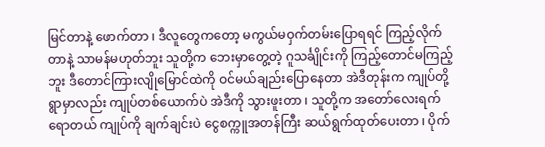မြင်တာနဲ့ ဖောက်တာ ၊ ဒီလူတွေကတော့ မကွယ်မဝှက်တမ်းပြောရရင် ကြည့်လိုက်တာနဲ့ သာမန်မဟုတ်ဘူး သူတို့က ဘေးမှာတွေ့တဲ့ ဂူသင်္ချိုင်းကို ကြည့်တောင်မကြည့်ဘူး ဒီတောင်ကြားလျိုမြောင်ထဲကို ဝင်မယ်ချည်းပြောနေတာ အဲဒီတုန်းက ကျုပ်တို့ရွာမှာလည်း ကျုပ်တစ်ယောက်ပဲ အဲဒီကို သွားဖူးတာ ၊ သူတို့က အတော်လေးရက်ရောတယ် ကျုပ်ကို ချက်ချင်းပဲ ငွေစက္ကူအတန်ကြီး ဆယ်ရွက်ထုတ်ပေးတာ ၊ ပိုက်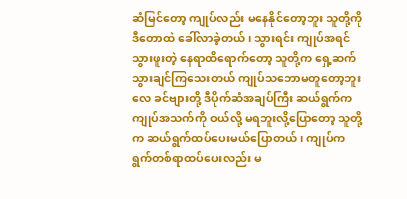ဆံမြင်တော့ ကျုပ်လည်း မနေနိုင်တော့ဘူး သူတို့ကို ဒီတောထဲ ခေါ်လာခဲ့တယ် ၊ သွားရင်း ကျုပ်အရင်သွားဖူးတဲ့ နေရာထိရောက်တော့ သူတို့က ရှေ့ဆက်သွားချင်ကြသေးတယ် ကျုပ်သဘောမတူတော့ဘူးလေ ခင်ဗျားတို့ ဒီပိုက်ဆံအချပ်ကြီး ဆယ်ရွက်က ကျုပ်အသက်ကို ဝယ်လို့ မရဘူးလို့ပြောတော့ သူတို့က ဆယ်ရွက်ထပ်ပေးမယ်ပြောတယ် ၊ ကျုပ်က ရွက်တစ်ရာထပ်ပေးလည်း မ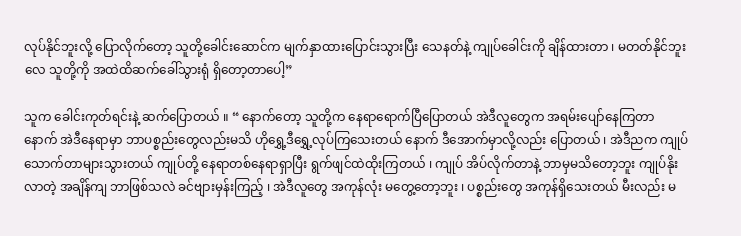လုပ်နိုင်ဘူးလို့ ပြောလိုက်တော့ သူတို့ခေါင်းဆောင်က မျက်နှာထားပြောင်းသွားပြီး သေနတ်နဲ့ ကျုပ်ခေါင်းကို ချိန်ထားတာ ၊ မတတ်နိုင်ဘူးလေ သူတို့ကို အထဲထိဆက်ခေါ်သွားရုံ ရှိတော့တာပေါ့”

သူက ခေါင်းကုတ်ရင်းနဲ့ ဆက်ပြောတယ် ။ “ နောက်တော့ သူတို့က နေရာရောက်ပြီပြောတယ် အဲဒီလူတွေက အရမ်းပျော်နေကြတာ နောက် အဲဒီနေရာမှာ ဘာပစ္စည်းတွေလည်းမသိ ဟိုရွှေ့ဒီရွှေ့လုပ်ကြသေးတယ် နောက် ဒီအောက်မှာလို့လည်း ပြောတယ် ၊ အဲဒီညက ကျုပ်သောက်တာများသွားတယ် ကျုပ်တို့ နေရာတစ်နေရာရှာပြီး ရွက်ဖျင်ထဲထိုးကြတယ် ၊ ကျုပ် အိပ်လိုက်တာနဲ့ ဘာမှမသိတော့ဘူး ကျုပ်နိုးလာတဲ့ အချိန်ကျ ဘာဖြစ်သလဲ ခင်ဗျားမှန်းကြည့် ၊ အဲဒီလူတွေ အကုန်လုံး မတွေ့တော့ဘူး ၊ ပစ္စည်းတွေ အကုန်ရှိသေးတယ် မီးလည်း မ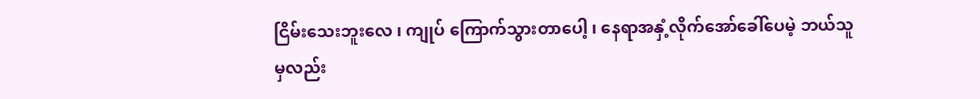ငြိမ်းသေးဘူးလေ ၊ ကျုပ် ကြောက်သွားတာပေါ့ ၊ နေရာအနှံ့လိုက်အော်ခေါ်ပေမဲ့ ဘယ်သူမှလည်း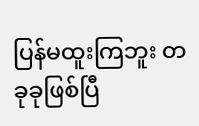ပြန်မထူးကြဘူး တခုခုဖြစ်ပြီ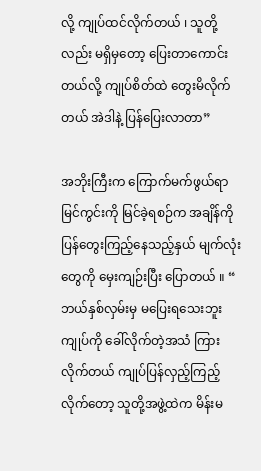လို့ ကျုပ်ထင်လိုက်တယ် ၊ သူတို့လည်း မရှိမှတော့ ပြေးတာကောင်းတယ်လို့ ကျုပ်စိတ်ထဲ တွေးမိလိုက်တယ် အဲဒါနဲ့ ပြန်ပြေးလာတာ”

အဘိုးကြီးက ကြောက်မက်ဖွယ်ရာမြင်ကွင်းကို မြင်ခဲ့ရစဉ်က အချိန်ကို ပြန်တွေးကြည့်နေသည့်နှယ် မျက်လုံးတွေကို မှေးကျဉ်းပြီး ပြောတယ် ။ “ ဘယ်နှစ်လှမ်းမှ မပြေးရသေးဘူး ကျုပ်ကို ခေါ်လိုက်တဲ့အသံ ကြားလိုက်တယ် ကျုပ်ပြန်လှည့်ကြည့်လိုက်တော့ သူတို့အဖွဲ့ထဲက မိန်းမ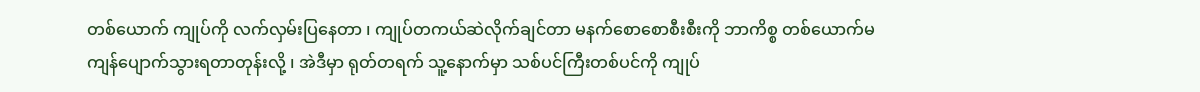တစ်ယောက် ကျုပ်ကို လက်လှမ်းပြနေတာ ၊ ကျုပ်တကယ်ဆဲလိုက်ချင်တာ မနက်စောစောစီးစီးကို ဘာကိစ္စ တစ်ယောက်မကျန်ပျောက်သွားရတာတုန်းလို့ ၊ အဲဒီမှာ ရုတ်တရက် သူ့နောက်မှာ သစ်ပင်ကြီးတစ်ပင်ကို ကျုပ်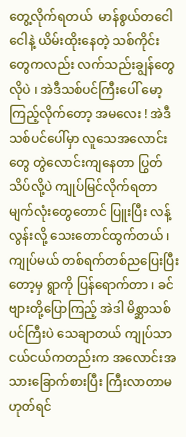တွေ့လိုက်ရတယ်  မာန်စွယ်တငေါငေါနဲ့ ယိမ်းထိုးနေတဲ့ သစ်ကိုင်းတွေကလည်း လက်သည်းချွန်တွေလိုပဲ ၊ အဲဒီသစ်ပင်ကြီးပေါ် မော့ကြည့်လိုက်တော့ အမလေး ! အဲဒီသစ်ပင်ပေါ်မှာ လူသေအလောင်းတွေ တွဲလောင်းကျနေတာ ပြွတ်သိပ်လို့ပဲ ကျုပ်မြင်လိုက်ရတာ မျက်လုံးတွေတောင် ပြူးပြီး လန့်လွန်းလို့ သေးတောင်ထွက်တယ် ၊ ကျုပ်မယ် တစ်ရက်တစ်ညပြေးပြီးတော့မှ ရွာကို ပြန်ရောက်တာ ၊ ခင်ဗျားတို့ပြောကြည့် အဲဒါ မိစ္ဆာသစ်ပင်ကြီးပဲ သေချာတယ် ကျုပ်သာ ငယ်ငယ်ကတည်းက အလောင်းအသားခြောက်စားပြီး ကြီးလာတာမဟုတ်ရင်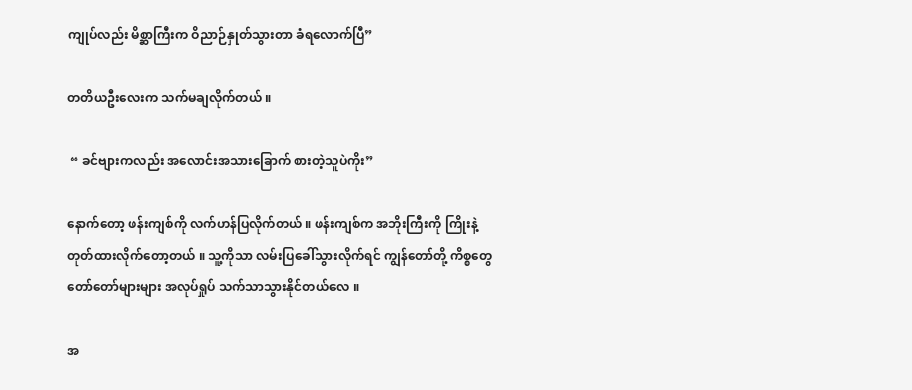ကျုပ်လည်း မိစ္ဆာကြီးက ဝိညာဉ်နှုတ်သွားတာ ခံရလောက်ပြီ”

တတိယဦးလေးက သက်မချလိုက်တယ် ။

 “ ခင်ဗျားကလည်း အလောင်းအသားခြောက် စားတဲ့သူပဲကိုး”

နောက်တော့ ဖန်းကျစ်ကို လက်ဟန်ပြလိုက်တယ် ။ ဖန်းကျစ်က အဘိုးကြီးကို ကြိုးနဲ့ တုတ်ထားလိုက်တော့တယ် ။ သူ့ကိုသာ လမ်းပြခေါ်သွားလိုက်ရင် ကျွန်တော်တို့ ကိစ္စတွေ တော်တော်များများ အလုပ်ရှုပ် သက်သာသွားနိုင်တယ်လေ ။

အ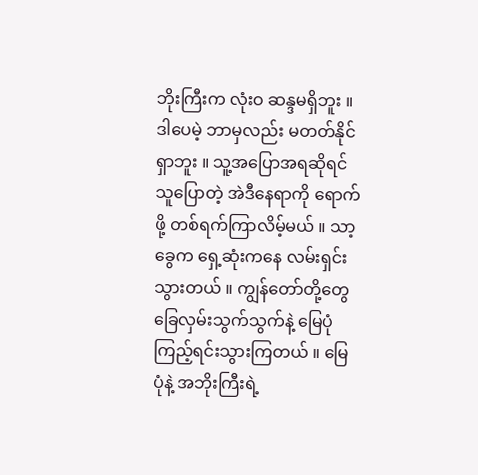ဘိုးကြီးက လုံးဝ ဆန္ဒမရှိဘူး ။ ဒါပေမဲ့ ဘာမှလည်း မတတ်နိုင်ရှာဘူး ။ သူ့အပြောအရဆိုရင် သူပြောတဲ့ အဲဒီနေရာကို ရောက်ဖို့ တစ်ရက်ကြာလိမ့်မယ် ။ သာ့ခွေက ရှေ့ဆုံးကနေ လမ်းရှင်းသွားတယ် ။ ကျွန်တော်တို့တွေ ခြေလှမ်းသွက်သွက်နဲ့ မြေပုံကြည့်ရင်းသွားကြတယ် ။ မြေပုံနဲ့ အဘိုးကြီးရဲ့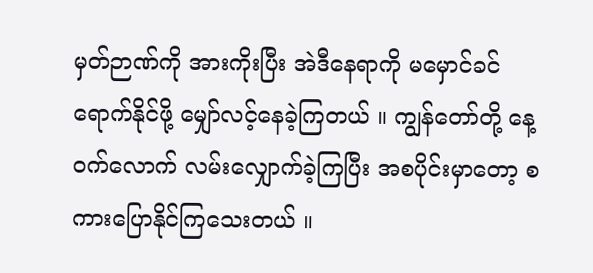မှတ်ဉာဏ်ကို အားကိုးပြီး အဲဒီနေရာကို မမှောင်ခင် ရောက်နိုင်ဖို့ မျှော်လင့်နေခဲ့ကြတယ် ။ ကျွန်တော်တို့ နေ့ဝက်လောက် လမ်းလျှောက်ခဲ့ကြပြီး အစပိုင်းမှာတော့ စကားပြောနိုင်ကြသေးတယ် ။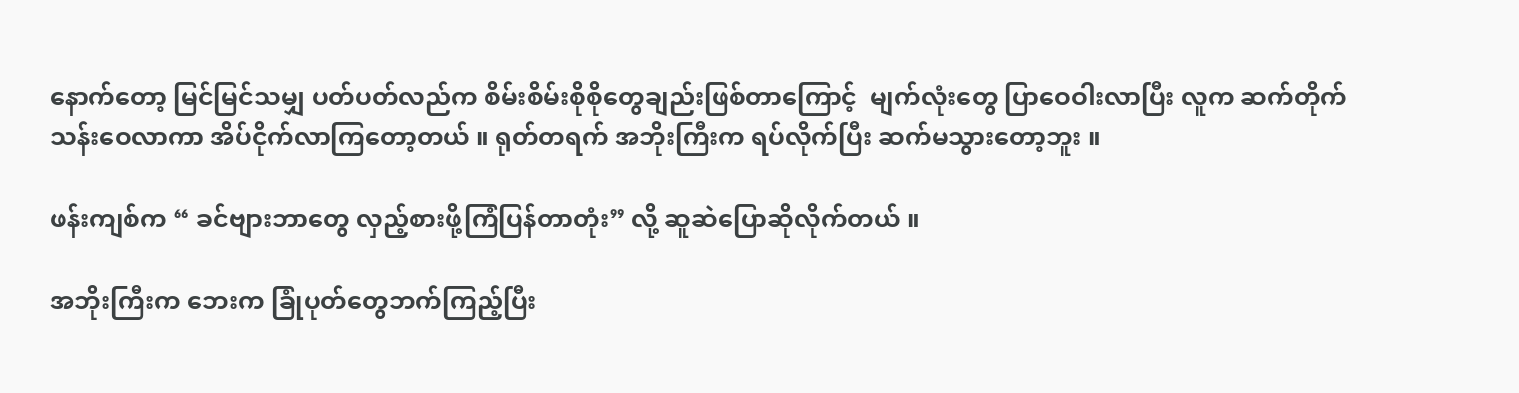နောက်တော့ မြင်မြင်သမျှ ပတ်ပတ်လည်က စိမ်းစိမ်းစိုစိုတွေချည်းဖြစ်တာကြောင့်  မျက်လုံးတွေ ပြာဝေဝါးလာပြီး လူက ဆက်တိုက်သန်းဝေလာကာ အိပ်ငိုက်လာကြတော့တယ် ။ ရုတ်တရက် အဘိုးကြီးက ရပ်လိုက်ပြီး ဆက်မသွားတော့ဘူး ။

ဖန်းကျစ်က “ ခင်ဗျားဘာတွေ လှည့်စားဖို့ကြံပြန်တာတုံး” လို့ ဆူဆဲပြောဆိုလိုက်တယ် ။

အဘိုးကြီးက ဘေးက ခြုံပုတ်တွေဘက်ကြည့်ပြီး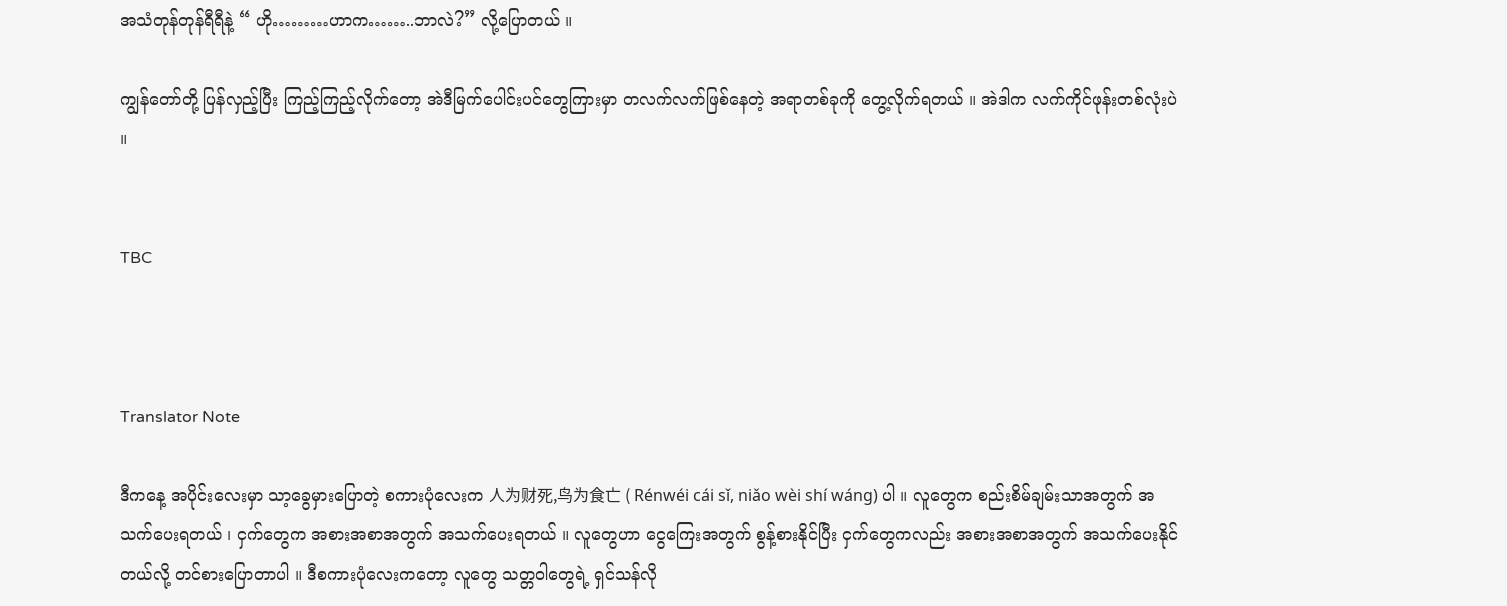အသံတုန်တုန်ရီရီနဲ့ “ ဟို………ဟာက……..ဘာလဲ?” လို့ပြောတယ် ။

ကျွန်တော်တို့ ပြန်လှည့်ပြီး ကြည့်ကြည့်လိုက်တော့ အဲဒီမြက်ပေါင်းပင်တွေကြားမှာ တလက်လက်ဖြစ်နေတဲ့ အရာတစ်ခုကို တွေ့လိုက်ရတယ် ။ အဲဒါက လက်ကိုင်ဖုန်းတစ်လုံးပဲ ။


TBC



Translator Note

ဒီကနေ့ အပိုင်းလေးမှာ သာ့ခွေမှားပြောတဲ့ စကားပုံလေးက 人为财死,鸟为食亡 ( Rénwéi cái sǐ, niǎo wèi shí wáng) ပါ ။ လူတွေက စည်းစိမ်ချမ်းသာအတွက် အသက်ပေးရတယ် ၊ ငှက်တွေက အစားအစာအတွက် အသက်ပေးရတယ် ။ လူတွေဟာ ငွေကြေးအတွက် စွန့်စားနိုင်ပြီး ငှက်တွေကလည်း အစားအစာအတွက် အသက်ပေးနိုင်တယ်လို့ တင်စားပြောတာပါ ။ ဒီစကားပုံလေးကတော့ လူတွေ သတ္တဝါတွေရဲ့ ရှင်သန်လို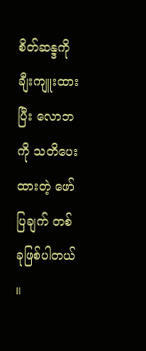စိတ်ဆန္ဒကို ချီးကျူးထားပြီး လောဘကို သတိပေးထားတဲ့ ဖော်ပြချက် တစ်ခုဖြစ်ပါတယ် ။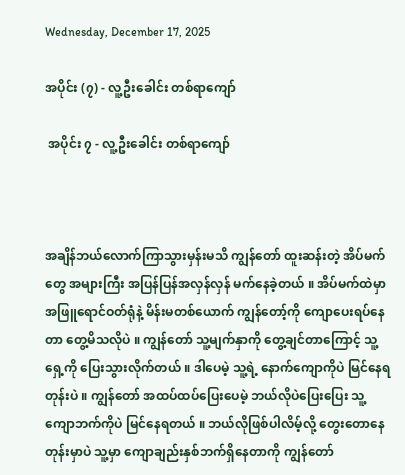Wednesday, December 17, 2025

အပိုင်း (၇) - လူ့ဦးခေါင်း တစ်ရာကျော်

 အပိုင်း ၇ - လူ့ဦးခေါင်း တစ်ရာကျော်



အချိန်ဘယ်လောက်ကြာသွားမှန်းမသိ ကျွန်တော် ထူးဆန်းတဲ့ အိပ်မက်တွေ အများကြီး အပြန်ပြန်အလှန်လှန် မက်နေခဲ့တယ် ။ အိပ်မက်ထဲမှာ အဖြူရောင်ဝတ်ရုံနဲ့ မိန်းမတစ်ယောက် ကျွန်တော့်ကို ကျောပေးရပ်နေတာ တွေ့မိသလိုပဲ ။ ကျွန်တော် သူ့မျက်နှာကို တွေ့ချင်တာကြောင့် သူ့ရှေ့ကို ပြေးသွားလိုက်တယ် ။ ဒါပေမဲ့ သူ့ရဲ့ နောက်ကျောကိုပဲ မြင်နေရတုန်းပဲ ။ ကျွန်တော် အထပ်ထပ်ပြေးပေမဲ့ ဘယ်လိုပဲပြေးပြေး သူ့ကျောဘက်ကိုပဲ မြင်နေရတယ် ။ ဘယ်လိုဖြစ်ပါလိမ့်လို့ တွေးတောနေတုန်းမှာပဲ သူ့မှာ ကျောချည်းနှစ်ဘက်ရှိနေတာကို ကျွန်တော်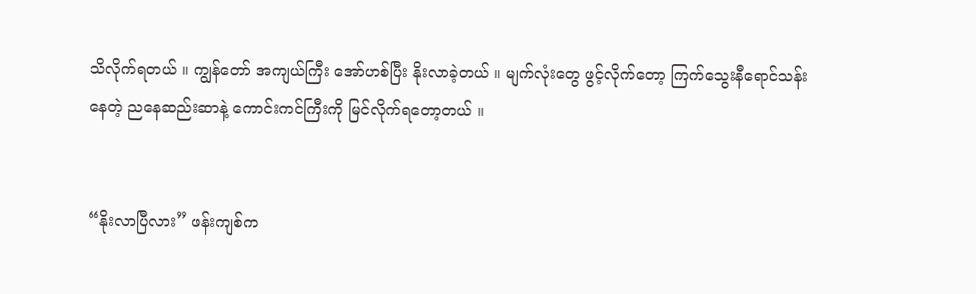သိလိုက်ရတယ် ။ ကျွန်တော် အကျယ်ကြီး အော်ဟစ်ပြီး နိုးလာခဲ့တယ် ။ မျက်လုံးတွေ ဖွင့်လိုက်တော့ ကြက်သွေးနီရောင်သန်းနေတဲ့ ညနေဆည်းဆာနဲ့ ကောင်းကင်ကြီးကို မြင်လိုက်ရတော့တယ် ။


“နိုးလာပြီလား” ဖန်းကျစ်က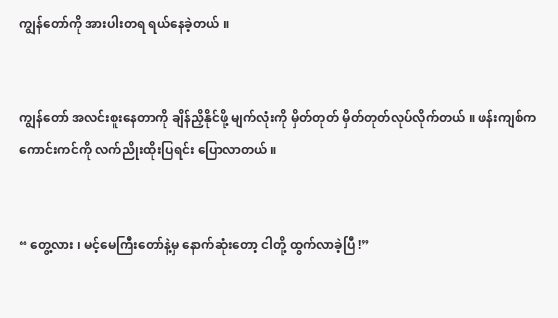ကျွန်တော်ကို အားပါးတရ ရယ်နေခဲ့တယ် ။


ကျွန်တော် အလင်းစူးနေတာကို ချိန်ညှိနိုင်ဖို့ မျက်လုံးကို မှိတ်တုတ် မှိတ်တုတ်လုပ်လိုက်တယ် ။ ဖန်းကျစ်က ကောင်းကင်ကို လက်ညိုးထိုးပြရင်း ပြောလာတယ် ။


“ တွေ့လား ၊ မင့်မေကြီးတော်နဲ့မှ နောက်ဆုံးတော့ ငါတို့ ထွက်လာခဲ့ပြီ !”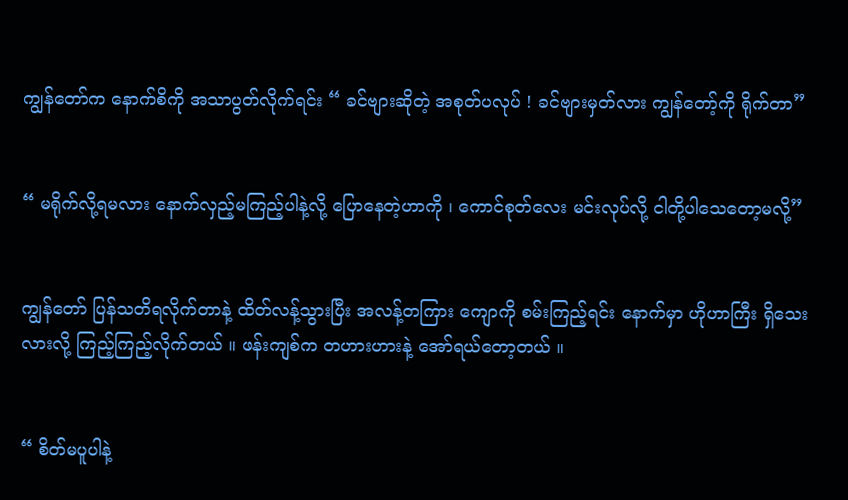ကျွန်တော်က နောက်စိကို အသာပွတ်လိုက်ရင်း “ ခင်ဗျားဆိုတဲ့ အစုတ်ပလုပ် ! ခင်ဗျားမှတ်လား ကျွန်တော့်ကို ရိုက်တာ”


“ မရိုက်လို့ရမလား နောက်လှည့်မကြည့်ပါနဲ့လို့ ပြောနေတဲ့ဟာကို ၊ ကောင်စုတ်လေး မင်းလုပ်လို့ ငါတို့ပါသေတော့မလို့”


ကျွန်တော် ပြန်သတိရလိုက်တာနဲ့ ထိတ်လန့်သွားပြီး အလန့်တကြား ကျောကို စမ်းကြည့်ရင်း နောက်မှာ ဟိုဟာကြီး ရှိသေးလားလို့ ကြည့်ကြည့်လိုက်တယ် ။ ဖန်းကျစ်က တဟားဟားနဲ့ အော်ရယ်တော့တယ် ။


“ စိတ်မပူပါနဲ့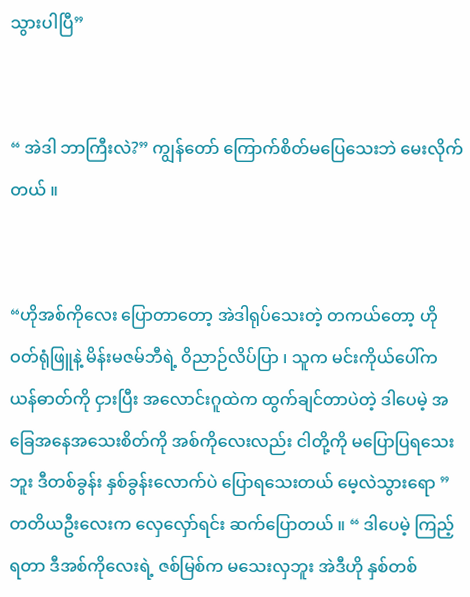သွားပါပြီ”


“ အဲဒါ ဘာကြီးလဲ?” ကျွန်တော် ကြောက်စိတ်မပြေသေးဘဲ မေးလိုက်တယ် ။


“ဟိုအစ်ကိုလေး ပြောတာတော့ အဲဒါရုပ်သေးတဲ့ တကယ်တော့ ဟိုဝတ်ရုံဖြူနဲ့ မိန်းမဇမ်ဘီရဲ့ ဝိညာဉ်လိပ်ပြာ ၊ သူက မင်းကိုယ်ပေါ်က ယန်ဓာတ်ကို ငှားပြီး အလောင်းဂူထဲက ထွက်ချင်တာပဲတဲ့ ဒါပေမဲ့ အခြေအနေအသေးစိတ်ကို အစ်ကိုလေးလည်း ငါတို့ကို မပြောပြရသေးဘူး ဒီတစ်ခွန်း နှစ်ခွန်းလောက်ပဲ ပြောရသေးတယ် မေ့လဲသွားရော ” တတိယဦးလေးက လှေလှော်ရင်း ဆက်ပြောတယ် ။ “ ဒါပေမဲ့ ကြည့်ရတာ ဒီအစ်ကိုလေးရဲ့ ဇစ်မြစ်က မသေးလှဘူး အဲဒီဟို နှစ်တစ်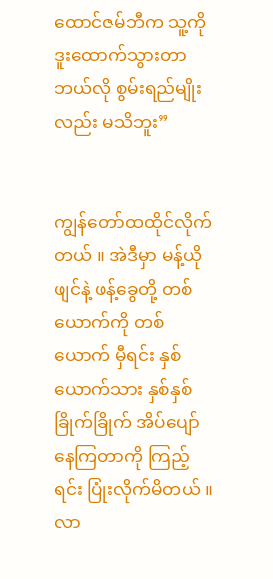ထောင်ဇမ်ဘီက သူ့ကို ဒူးထောက်သွားတာ ဘယ်လို စွမ်းရည်မျိုးလည်း မသိဘူး”


ကျွန်တော်ထထိုင်လိုက်တယ် ။ အဲဒီမှာ မန့်ယိုဖျင်နဲ့ ဖန့်ခွေတို့ တစ်ယောက်ကို တစ်ယောက် မှီရင်း နှစ်ယောက်သား နှစ်နှစ်ခြိုက်ခြိုက် အိပ်ပျော်နေကြတာကို ကြည့်ရင်း ပြုံးလိုက်မိတယ် ။ လာ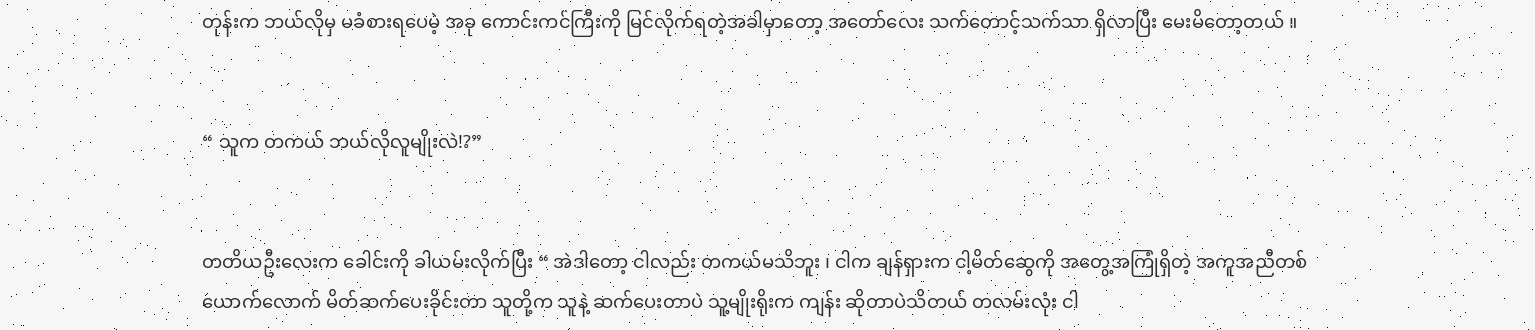တုန်းက ဘယ်လိုမှ မခံစားရပေမဲ့ အခု ကောင်းကင်ကြီးကို မြင်လိုက်ရတဲ့အခါမှာတော့ အတော်လေး သက်တောင့်သက်သာ ရှိလာပြီး မေးမိတော့တယ် ။


“ သူက တကယ် ဘယ်လိုလူမျိုးလဲ!?”


တတိယဦးလေးက ခေါင်းကို ခါယမ်းလိုက်ပြီး “ အဲဒါတော့ ငါလည်း တကယ်မသိဘူး ၊ ငါက ချန်ရှားက ငါ့မိတ်ဆွေကို အတွေ့အကြုံရှိတဲ့ အကူအညီတစ်ယောက်လောက် မိတ်ဆက်ပေးခိုင်းတာ သူတို့က သူနဲ့ ဆက်ပေးတာပဲ သူ့မျိုးရိုးက ကျန်း ဆိုတာပဲသိတယ် တလမ်းလုံး ငါ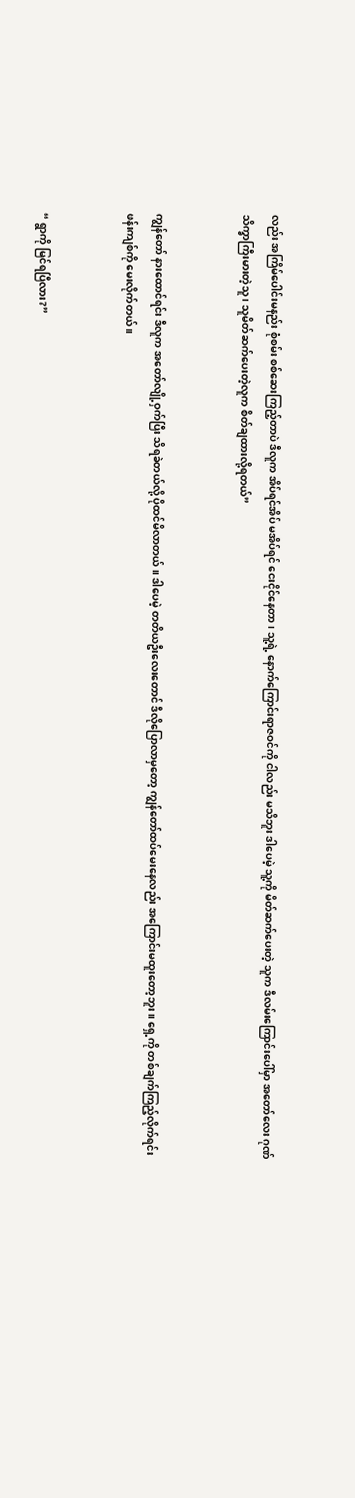လည်း အကြိမ်ပေါင်းမနည်း စုံစမ်း စစ်ဆေးကြည့်တာပဲ ဒီလူက အိပ်ရင်အိပ် မအိပ်ရင် ငေးငိုင်နေတာ ၊ သူ့ရဲ့ နောက်ကြောင်းရာဇဝင်ကို ငါလည်း မသိဘူး ဒါပေမဲ့ သူ့ကို မိတ်ဆက်ပေးတဲ့ သူက ဒီလမ်းကြောင်းပေါ်မှာ အတော်လေး ဂုဏ်သိက္ခာကြီးမားတဲ့သူ ၊ သူမိတ်ဆက်ပေးတဲ့လူက စိတ်ချထားလို့ရတယ်”


ကျွန်တော် နားထောင်ရင်း ဒီလူက အတော်လျို့ဝှက်ပြီး သိရခဲတယ်လို့ ပိုထင်မိလာတယ် ။ ဒါပေမဲ့ တတိယဦးလေးတောင် ဒီလိုပြောလာမှတော့ ကျွန်တော်ထပ်မေးနေလည်း အကြောင်းမထူးတော့ဘူး ။ ရှေ့ကို တစ်ချက်ကြည့်လိုက်ရင်း ဖန်းကျစ်ကို မေးလိုက်တယ် ။


“ ရွာကို မြင်ရပြီလား?”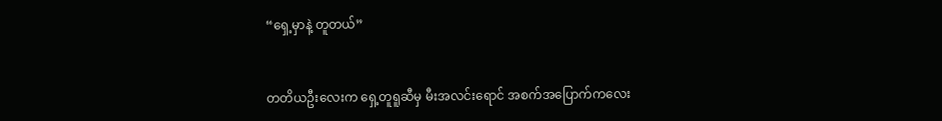“ရှေ့မှာနဲ့ တူတယ်”


တတိယဦးလေးက ရှေ့တူရူဆီမှ မီးအလင်းရောင် အစက်အပြောက်ကလေး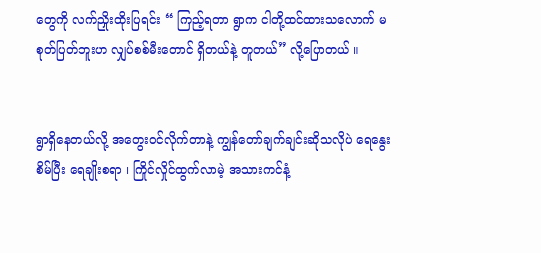တွေကို လက်ညှိုးထိုးပြရင်း “ ကြည့်ရတာ ရွာက ငါတို့ထင်ထားသလောက် မစုတ်ပြတ်ဘူးဟ လျှပ်စစ်မီးတောင် ရှိတယ်နဲ့ တူတယ်” လို့ပြောတယ် ။


ရွာရှိနေတယ်လို့ အတွေးဝင်လိုက်တာနဲ့ ကျွန်တော်ချက်ချင်းဆိုသလိုပဲ ရေနွေးစိမ်ပြီး ရေချိုးစရာ ၊ ကြိုင်လှိုင်ထွက်လာမဲ့ အသားကင်နံ့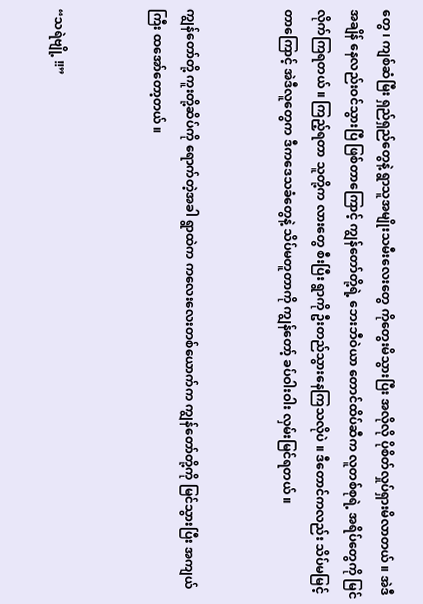တွေ ၊ ကျစ်ဆံမြီး ရှည်ရှည်တွေနဲ့ ရွာသူအမျိုးသမီးလေးတွေ ကိုတွေးမိသွားပြီး အလိုလို ပိုစိတ်လှုပ်ရှားမိလာတယ် ။ အဲဒီအချိန် နေလည်းဝင်သွားပြီ ဖြစ်တာကြောင့် ကျွန်တော်တို့ရဲ့ ဘေးဘီဝဲယာ တောင်ထိပ်ဆီက လူတစ်စုရဲ့ အရိပ်တွေကို မြင်လိုက်ကြရတယ် ။ ကြည့်ရတာ သူတို့က လားတွေ စီးပြီး ရွာကို ဦးတည်သွားနေကြသလိုပဲ ။ ဒီတောင်ကလည်း သိပ်မမြင့်တာကြောင့် အဲဒီလူတွေက ဒီကဒေသခံတွေနဲ့ သိပ်မတူတာကို ကျွန်တော့် ခပ်ဝါးဝါး လှမ်းမြင်ရတယ် ။


ကျွန်တော်တို့ ကူးတို့ဆိပ်ကို ရောက်တဲ့အခါ ရွာထဲက ကလေးလေးတစ်ယောက်က ကျွန်တော်တို့ကို မြင်သွားပြီး အကျယ်ကြီး ထအော်တော့တယ် ။


“သရဲဗျို့ !!”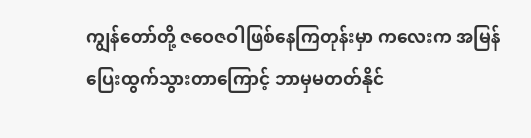ကျွန်တော်တို့ ဇဝေဇဝါဖြစ်နေကြတုန်းမှာ ကလေးက အမြန်ပြေးထွက်သွားတာကြောင့် ဘာမှမတတ်နိုင်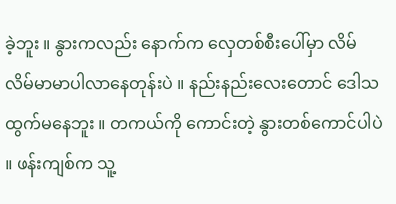ခဲ့ဘူး ။ နွားကလည်း နောက်က လှေတစ်စီးပေါ်မှာ လိမ်လိမ်မာမာပါလာနေတုန်းပဲ ။ နည်းနည်းလေးတောင် ဒေါသထွက်မနေဘူး ။ တကယ်ကို ကောင်းတဲ့ နွားတစ်ကောင်ပါပဲ ။ ဖန်းကျစ်က သူ့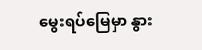မွေးရပ်မြေမှာ နွား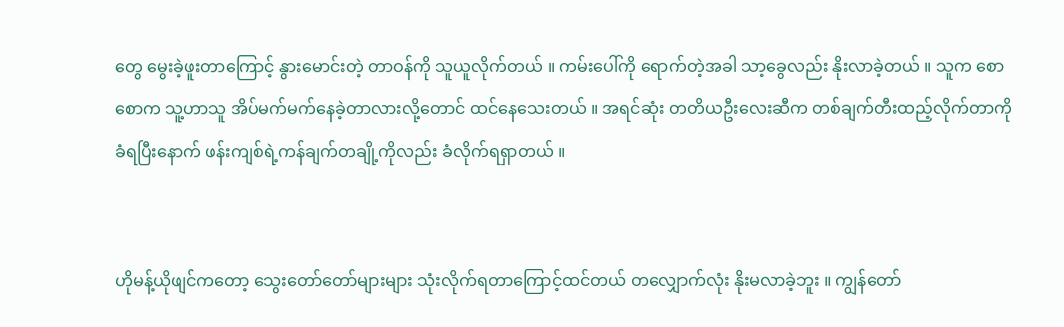တွေ မွေးခဲ့ဖူးတာကြောင့် နွားမောင်းတဲ့ တာဝန်ကို သူယူလိုက်တယ် ။ ကမ်းပေါ်ကို ရောက်တဲ့အခါ သာ့ခွေလည်း နိုးလာခဲ့တယ် ။ သူက စောစောက သူ့ဟာသူ အိပ်မက်မက်နေခဲ့တာလားလို့တောင် ထင်နေသေးတယ် ။ အရင်ဆုံး တတိယဦးလေးဆီက တစ်ချက်တီးထည့်လိုက်တာကို ခံရပြီးနောက် ဖန်းကျစ်ရဲ့ကန်ချက်တချို့ကိုလည်း ခံလိုက်ရရှာတယ် ။


ဟိုမန့်ယိုဖျင်ကတော့ သွေးတော်တော်များများ သုံးလိုက်ရတာကြောင့်ထင်တယ် တလျှောက်လုံး နိုးမလာခဲ့ဘူး ။ ကျွန်တော်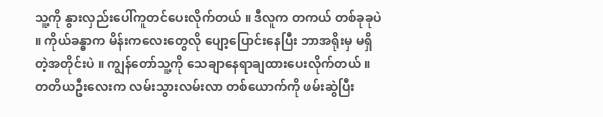သူ့ကို နွားလှည်းပေါ်ကူတင်ပေးလိုက်တယ် ။ ဒီလူက တကယ် တစ်ခုခုပဲ ။ ကိုယ်ခန္ဓာက မိန်းကလေးတွေလို ပျော့ပြောင်းနေပြီး ဘာအရိုးမှ မရှိတဲ့အတိုင်းပဲ ။ ကျွန်တော်သူ့ကို သေချာနေရာချထားပေးလိုက်တယ် ။ တတိယဦးလေးက လမ်းသွားလမ်းလာ တစ်ယောက်ကို ဖမ်းဆွဲပြီး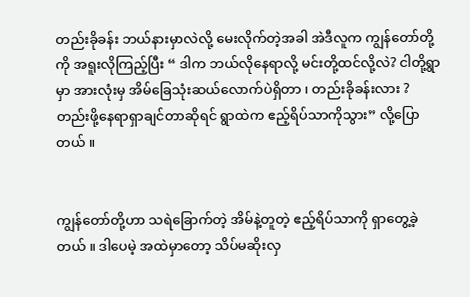တည်းခိုခန်း ဘယ်နားမှာလဲလို့ မေးလိုက်တဲ့အခါ အဲဒီလူက ကျွန်တော်တို့ကို အရူးလိုကြည့်ပြီး “ ဒါက ဘယ်လိုနေရာလို့ မင်းတို့ထင်လို့လဲ? ငါတို့ရွာမှာ အားလုံးမှ အိမ်ခြေသုံးဆယ်လောက်ပဲရှိတာ ၊ တည်းခိုခန်းလား ? တည်းဖို့နေရာရှာချင်တာဆိုရင် ရွာထဲက ဧည့်ရိပ်သာကိုသွား” လို့ပြောတယ် ။


ကျွန်တော်တို့ဟာ သရဲခြောက်တဲ့ အိမ်နဲ့တူတဲ့ ဧည့်ရိပ်သာကို ရှာတွေ့ခဲ့တယ် ။ ဒါပေမဲ့ အထဲမှာတော့ သိပ်မဆိုးလှ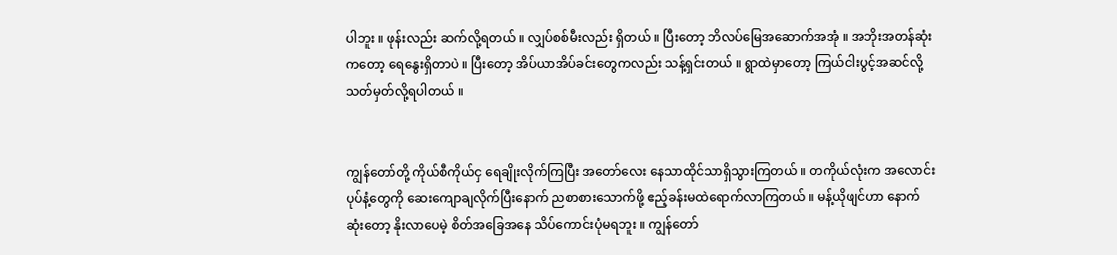ပါဘူး ။ ဖုန်းလည်း ဆက်လို့ရတယ် ။ လျှပ်စစ်မီးလည်း ရှိတယ် ။ ပြီးတော့ ဘိလပ်မြေအဆောက်အအုံ ။ အဘိုးအတန်ဆုံးကတော့ ရေနွေးရှိတာပဲ ။ ပြီးတော့ အိပ်ယာအိပ်ခင်းတွေကလည်း သန့်ရှင်းတယ် ။ ရွာထဲမှာတော့ ကြယ်ငါးပွင့်အဆင်လို့ သတ်မှတ်လို့ရပါတယ် ။


ကျွန်တော်တို့ ကိုယ်စီကိုယ်ငှ ရေချိုးလိုက်ကြပြီး အတော်လေး နေသာထိုင်သာရှိသွားကြတယ် ။ တကိုယ်လုံးက အလောင်းပုပ်နံ့တွေကို ဆေးကျောချလိုက်ပြီးနောက် ညစာစားသောက်ဖို့ ဧည့်ခန်းမထဲရောက်လာကြတယ် ။ မန့်ယိုဖျင်ဟာ နောက်ဆုံးတော့ နိုးလာပေမဲ့ စိတ်အခြေအနေ သိပ်ကောင်းပုံမရဘူး ။ ကျွန်တော်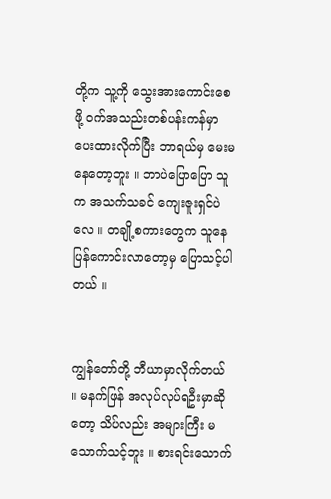တို့က သူ့ကို သွေးအားကောင်းစေဖို့ ဝက်အသည်းတစ်ပန်းကန်မှာပေးထားလိုက်ပြီး ဘာရယ်မှ မေးမနေတော့ဘူး ။ ဘာပဲပြောပြော သူက အသက်သခင် ကျေးဇူးရှင်ပဲလေ ။ တချို့စကားတွေက သူနေပြန်ကောင်းလာတော့မှ ပြောသင့်ပါတယ် ။


ကျွန်တော်တို့ ဘီယာမှာလိုက်တယ် ။ မနက်ဖြန် အလုပ်လုပ်ရဦးမှာဆိုတော့ သိပ်လည်း အများကြီး မသောက်သင့်ဘူး ။ စားရင်းသောက်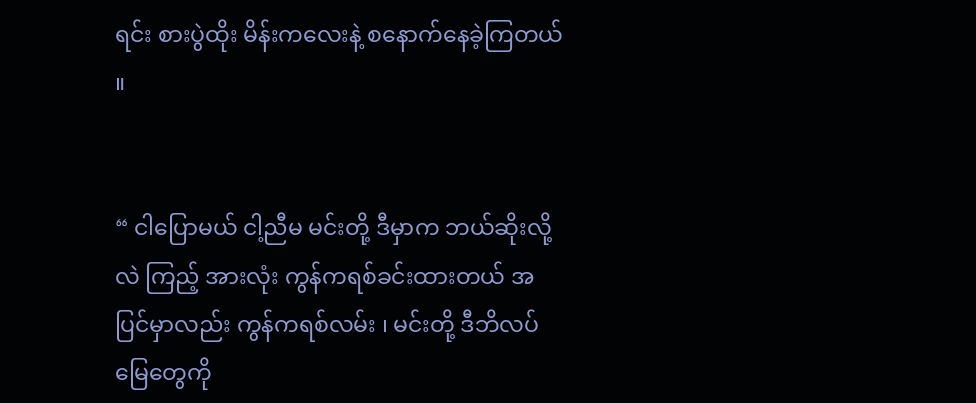ရင်း စားပွဲထိုး မိန်းကလေးနဲ့ စနောက်နေခဲ့ကြတယ် ။


“ ငါပြောမယ် ငါ့ညီမ မင်းတို့ ဒီမှာက ဘယ်ဆိုးလို့လဲ ကြည့် အားလုံး ကွန်ကရစ်ခင်းထားတယ် အပြင်မှာလည်း ကွန်ကရစ်လမ်း ၊ မင်းတို့ ဒီဘိလပ်မြေတွေကို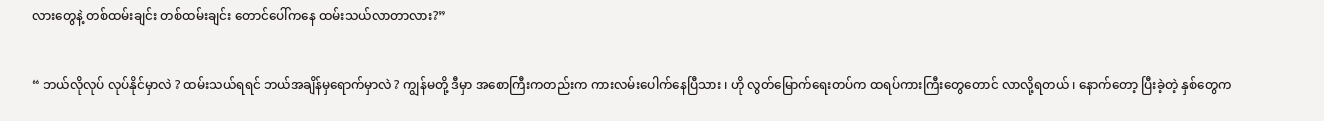လားတွေနဲ့ တစ်ထမ်းချင်း တစ်ထမ်းချင်း တောင်ပေါ်ကနေ ထမ်းသယ်လာတာလား?”


“ ဘယ်လိုလုပ် လုပ်နိုင်မှာလဲ ? ထမ်းသယ်ရရင် ဘယ်အချိန်မှရောက်မှာလဲ ? ကျွန်မတို့ ဒီမှာ အစောကြီးကတည်းက ကားလမ်းပေါက်နေပြီသား ၊ ဟို လွတ်မြောက်ရေးတပ်က ထရပ်ကားကြီးတွေတောင် လာလို့ရတယ် ၊ နောက်တော့ ပြီးခဲ့တဲ့ နှစ်တွေက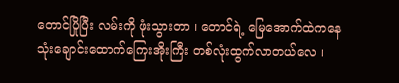တောင်ပြိုပြီး လမ်းကို ဖုံးသွားတာ ၊ တောင်ရဲ့ မြေအောက်ထဲကနေ သုံးချောင်းထောက်ကြေးအိုးကြီး တစ်လုံးထွက်လာတယ်လေ ၊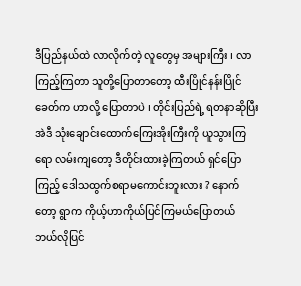ဒီပြည်နယ်ထဲ လာလိုက်တဲ့ လူတွေမှ အများကြီး ၊ လာကြည့်ကြတာ သူတို့ပြောတာတော့ ထီးပြိုင်နန်းပြိုင်ခေတ်က ဟာလို့ ပြောတာပဲ ၊ တိုင်းပြည်ရဲ့ ရတနာဆိုပြီး အဲဒီ သုံးချောင်းထောက်ကြေးအိုးကြီးကို ယူသွားကြရော လမ်းကျတော့ ဒီတိုင်းထားခဲ့ကြတယ် ရှင်ပြောကြည့် ဒေါသထွက်စရာမကောင်းဘူးလား ? နောက်တော့ ရွာက ကိုယ့်ဟာကိုယ်ပြင်ကြမယ်ပြောတယ် ဘယ်လိုပြင်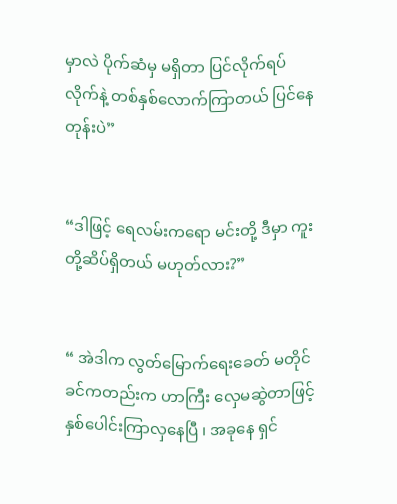မှာလဲ ပိုက်ဆံမှ မရှိတာ ပြင်လိုက်ရပ်လိုက်နဲ့ တစ်နှစ်လောက်ကြာတယ် ပြင်နေတုန်းပဲ”


“ဒါဖြင့် ရေလမ်းကရော မင်းတို့ ဒီမှာ ကူးတို့ဆိပ်ရှိတယ် မဟုတ်လား?”


“ အဲဒါက လွတ်မြောက်ရေးခေတ် မတိုင်ခင်ကတည်းက ဟာကြီး လှေမဆွဲတာဖြင့် နှစ်ပေါင်းကြာလှနေပြီ ၊ အခုနေ ရှင်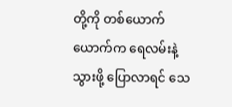တို့ကို တစ်ယောက်ယောက်က ရေလမ်းနဲ့ သွားဖို့ ပြောလာရင် သေ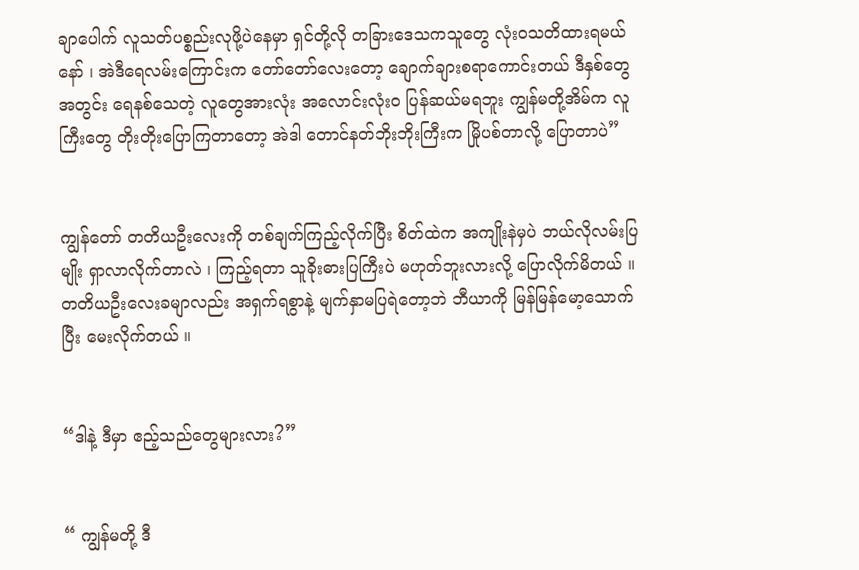ချာပေါက် လူသတ်ပစ္စည်းလုဖို့ပဲနေမှာ ရှင်တို့လို တခြားဒေသကသူတွေ လုံးဝသတိထားရမယ်နော် ၊ အဲဒီရေလမ်းကြောင်းက တော်တော်လေးတော့ ချောက်ချားစရာကောင်းတယ် ဒီနှစ်တွေအတွင်း ရေနစ်သေတဲ့ လူတွေအားလုံး အလောင်းလုံးဝ ပြန်ဆယ်မရဘူး ကျွန်မတို့အိမ်က လူကြီးတွေ တိုးတိုးပြောကြတာတော့ အဲဒါ တောင်နတ်ဘိုးဘိုးကြီးက မြိုပစ်တာလို့ ပြောတာပဲ”


ကျွန်တော် တတိယဦးလေးကို တစ်ချက်ကြည့်လိုက်ပြီး စိတ်ထဲက အကျိုးနဲမှပဲ ဘယ်လိုလမ်းပြမျိုး ရှာလာလိုက်တာလဲ ၊ ကြည့်ရတာ သူခိုးဓားပြကြီးပဲ မဟုတ်ဘူးလားလို့ ပြောလိုက်မိတယ် ။ တတိယဦးလေးခမျာလည်း အရှက်ရစွာနဲ့ မျက်နှာမပြရဲတော့ဘဲ ဘီယာကို မြန်မြန်မော့သောက်ပြီး မေးလိုက်တယ် ။


“ဒါနဲ့ ဒီမှာ ဧည့်သည်တွေများလား?”


“ ကျွန်မတို့ ဒီ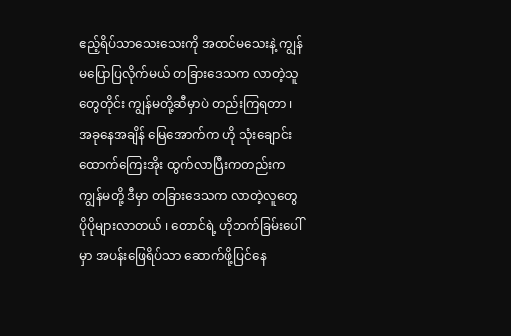ဧည့်ရိပ်သာသေးသေးကို အထင်မသေးနဲ့ ကျွန်မပြောပြလိုက်မယ် တခြားဒေသက လာတဲ့သူတွေတိုင်း ကျွန်မတို့ဆီမှာပဲ တည်းကြရတာ ၊ အခုနေအချိန် မြေအောက်က ဟို သုံးချောင်းထောက်ကြေးအိုး ထွက်လာပြီးကတည်းက ကျွန်မတို့ ဒီမှာ တခြားဒေသက လာတဲ့လူတွေ ပိုပိုများလာတယ် ၊ တောင်ရဲ့ ဟိုဘက်ခြမ်းပေါ်မှာ အပန်းဖြေရိပ်သာ ဆောက်ဖို့ပြင်နေ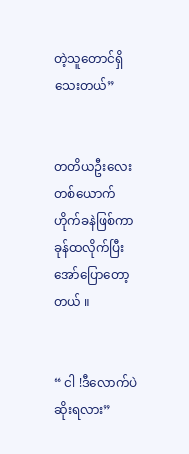တဲ့သူတောင်ရှိသေးတယ်”


တတိယဦးလေးတစ်ယောက် ဟိုက်ခနဲဖြစ်ကာ ခုန်ထလိုက်ပြီး အော်ပြောတော့တယ် ။


“ ငါ !ဒီလောက်ပဲ ဆိုးရလား”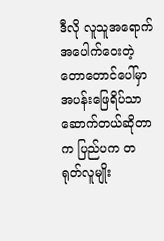ဒီလို လူသူအရောက်အပေါက်ဝေးတဲ့ တောတောင်ပေါ်မှာ အပန်းဖြေရိပ်သာ ဆောက်တယ်ဆိုတာက ပြည်ပက တရုတ်လူမျိုး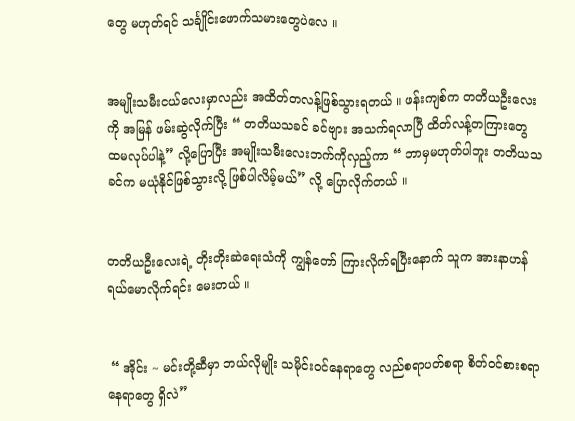တွေ မဟုတ်ရင် သင်္ချိုင်းဖောက်သမားတွေပဲလေ ။


အမျိုးသမီးငယ်လေးမှာလည်း အထိတ်တလန့်ဖြစ်သွားရတယ် ။ ဖန်းကျစ်က တတိယဦးလေးကို အမြန် ဖမ်းဆွဲလိုက်ပြီး “ တတိယသခင် ခင်ဗျား အသက်ရလာပြီ ထိတ်လန့်တကြားတွေ ထမလုပ်ပါနဲ့” လို့ပြောပြီး အမျိုးသမီးလေးဘက်ကိုလှည့်ကာ “ ဘာမှမဟုတ်ပါဘူး တတိယသခင်က မယုံနိုင်ဖြစ်သွားလို့ ဖြစ်ပါလိမ့်မယ်” လို့ ပြောလိုက်တယ် ။


တတိယဦးလေးရဲ့ တိုးတိုးဆဲရေးသံကို ကျွန်တော် ကြားလိုက်ရပြီးနောက် သူက အားနာဟန် ရယ်မောလိုက်ရင်း မေးတယ် ။


 “ အိုင်း ~ မင်းတို့ဆီမှာ ဘယ်လိုမျိုး သမိုင်းဝင်နေရာတွေ လည်စရာပတ်စရာ စိတ်ဝင်စားစရာနေရာတွေ ရှိလဲ”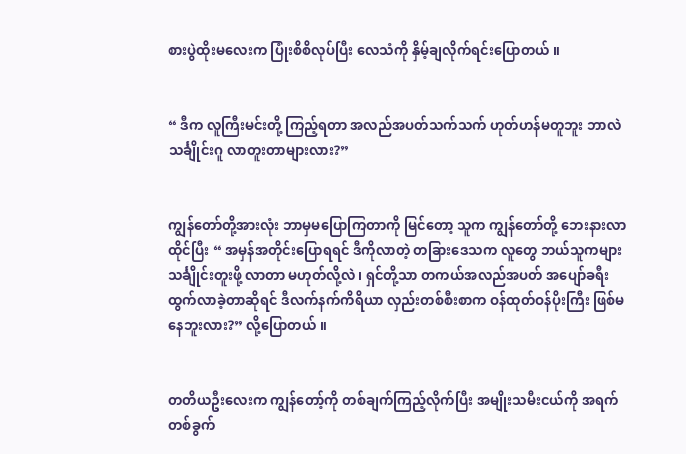စားပွဲထိုးမလေးက ပြုံးစိစိလုပ်ပြီး လေသံကို နှိမ့်ချလိုက်ရင်းပြောတယ် ။


“ ဒီက လူကြီးမင်းတို့ ကြည့်ရတာ အလည်အပတ်သက်သက် ဟုတ်ဟန်မတူဘူး ဘာလဲ သင်္ချိုင်းဂူ လာတူးတာများလား?”


ကျွန်တော်တို့အားလုံး ဘာမှမပြောကြတာကို မြင်တော့ သူက ကျွန်တော်တို့ ဘေးနားလာထိုင်ပြီး “ အမှန်အတိုင်းပြောရရင် ဒီကိုလာတဲ့ တခြားဒေသက လူတွေ ဘယ်သူကများ သင်္ချိုင်းတူးဖို့ လာတာ မဟုတ်လို့လဲ ၊ ရှင်တို့သာ တကယ်အလည်အပတ် အပျော်ခရီး ထွက်လာခဲ့တာဆိုရင် ဒီလက်နက်ကိရိယာ လှည်းတစ်စီးစာက ဝန်ထုတ်ဝန်ပိုးကြီး ဖြစ်မနေဘူးလား?” လို့ပြောတယ် ။


တတိယဦးလေးက ကျွန်တော့်ကို တစ်ချက်ကြည့်လိုက်ပြီး အမျိုးသမီးငယ်ကို အရက်တစ်ခွက်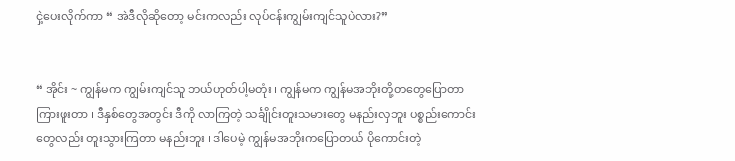ငှဲ့ပေးလိုက်ကာ “ အဲဒီလိုဆိုတော့ မင်းကလည်း လုပ်ငန်းကျွမ်းကျင်သူပဲလား?”


“ အိုင်း ~ ကျွန်မက ကျွမ်းကျင်သူ ဘယ်ဟုတ်ပါ့မတုံး ၊ ကျွန်မက ကျွန်မအဘိုးတို့တတွေပြောတာ ကြားဖူးတာ ၊ ဒီနှစ်တွေအတွင်း ဒီကို လာကြတဲ့ သင်္ချိုင်းတူးသမားတွေ မနည်းလှဘူး ပစ္စည်းကောင်းတွေလည်း တူးသွားကြတာ မနည်းဘူး ၊ ဒါပေမဲ့ ကျွန်မအဘိုးကပြောတယ် ပိုကောင်းတဲ့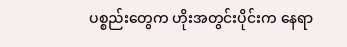ပစ္စည်းတွေက ဟိုးအတွင်းပိုင်းက နေရာ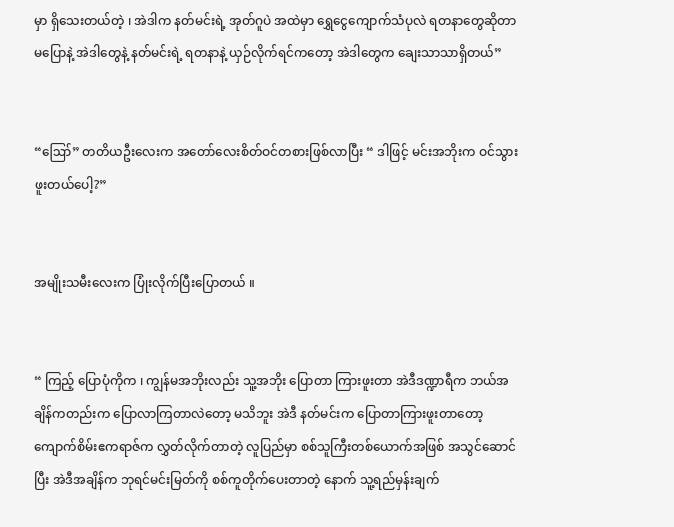မှာ ရှိသေးတယ်တဲ့ ၊ အဲဒါက နတ်မင်းရဲ့ အုတ်ဂူပဲ အထဲမှာ ရွှေငွေကျောက်သံပုလဲ ရတနာတွေဆိုတာမပြောနဲ့ အဲဒါတွေနဲ့ နတ်မင်းရဲ့ ရတနာနဲ့ ယှဉ်လိုက်ရင်ကတော့ အဲဒါတွေက ချေးသာသာရှိတယ်”


“ဪ” တတိယဦးလေးက အတော်လေးစိတ်ဝင်တစားဖြစ်လာပြီး “ ဒါဖြင့် မင်းအဘိုးက ဝင်သွားဖူးတယ်ပေါ့?”


အမျိုးသမီးလေးက ပြုံးလိုက်ပြီးပြောတယ် ။


“ ကြည့် ပြောပုံကိုက ၊ ကျွန်မအဘိုးလည်း သူ့အဘိုး ပြောတာ ကြားဖူးတာ အဲဒီဒဏ္ဍာရီက ဘယ်အချိန်ကတည်းက ပြောလာကြတာလဲတော့ မသိဘူး အဲဒီ နတ်မင်းက ပြောတာကြားဖူးတာတော့ ကျောက်စိမ်းဧကရာဇ်က လွှတ်လိုက်တာတဲ့ လူပြည်မှာ စစ်သူကြီးတစ်ယောက်အဖြစ် အသွင်ဆောင်ပြီး အဲဒီအချိန်က ဘုရင်မင်းမြတ်ကို စစ်ကူတိုက်ပေးတာတဲ့ နောက် သူ့ရည်မှန်းချက်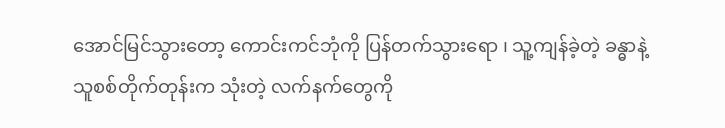အောင်မြင်သွားတော့ ကောင်းကင်ဘုံကို ပြန်တက်သွားရော ၊ သူ့ကျန်ခဲ့တဲ့ ခန္ဓာနဲ့ သူစစ်တိုက်တုန်းက သုံးတဲ့ လက်နက်တွေကို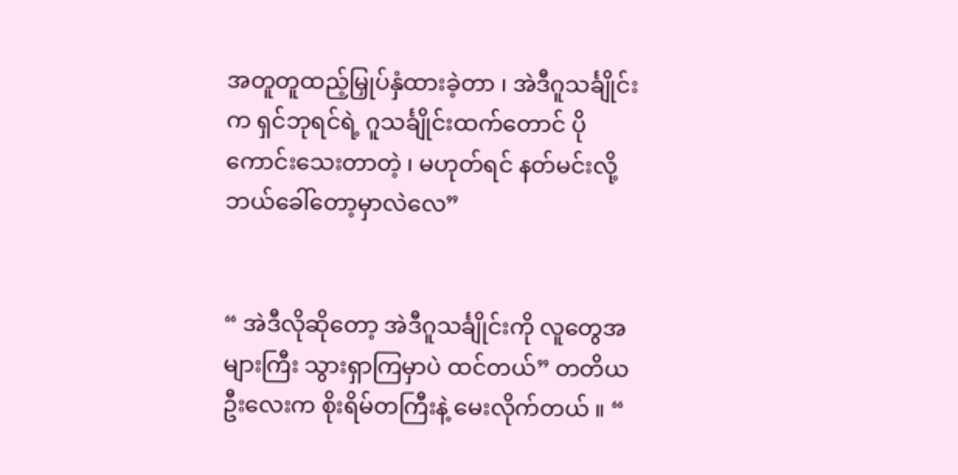အတူတူထည့်မြှုပ်နှံထားခဲ့တာ ၊ အဲဒီဂူသင်္ချိုင်းက ရှင်ဘုရင်ရဲ့ ဂူသင်္ချိုင်းထက်တောင် ပိုကောင်းသေးတာတဲ့ ၊ မဟုတ်ရင် နတ်မင်းလို့ ဘယ်ခေါ်တော့မှာလဲလေ”


“ အဲဒီလိုဆိုတော့ အဲဒီဂူသင်္ချိုင်းကို လူတွေအများကြီး သွားရှာကြမှာပဲ ထင်တယ်” တတိယဦးလေးက စိုးရိမ်တကြီးနဲ့ မေးလိုက်တယ် ။ “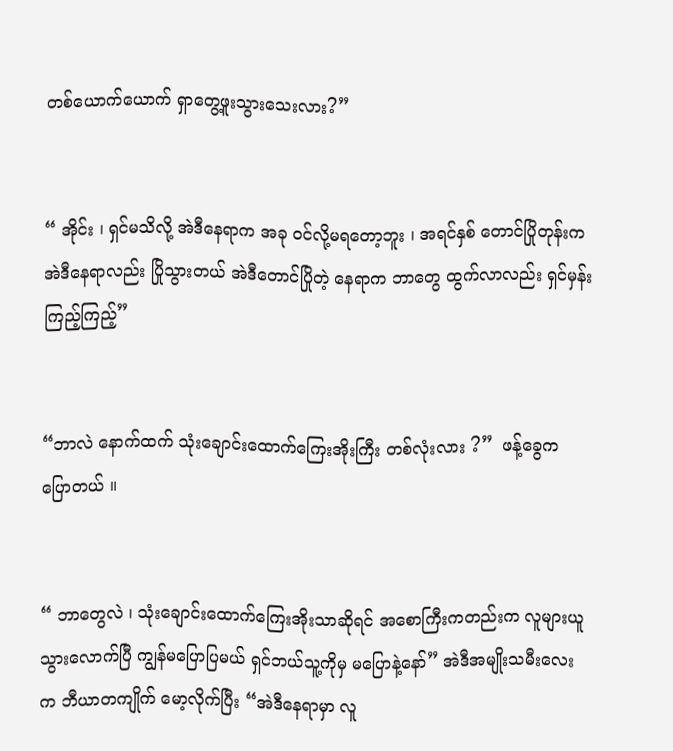တစ်ယောက်ယောက် ရှာတွေ့ဖူးသွားသေးလား?”


“ အိုင်း ၊ ရှင်မသိလို့ အဲဒီနေရာက အခု ဝင်လို့မရတော့ဘူး ၊ အရင်နှစ် တောင်ပြိုတုန်းက အဲဒီနေရာလည်း ပြိုသွားတယ် အဲဒီတောင်ပြိုတဲ့ နေရာက ဘာတွေ ထွက်လာလည်း ရှင်မှန်းကြည့်ကြည့်”


“ဘာလဲ နောက်ထက် သုံးချောင်းထောက်ကြေးအိုးကြီး တစ်လုံးလား ?”  ဖန့်ခွေက ပြောတယ် ။


“ ဘာတွေလဲ ၊ သုံးချောင်းထောက်ကြေးအိုးသာဆိုရင် အစောကြီးကတည်းက လူများယူသွားလောက်ပြီ ကျွန်မပြောပြမယ် ရှင်ဘယ်သူ့ကိုမှ မပြောနဲ့နော်” အဲဒီအမျိုးသမီးလေးက ဘီယာတကျိုက် မော့လိုက်ပြီး “အဲဒီနေရာမှာ လူ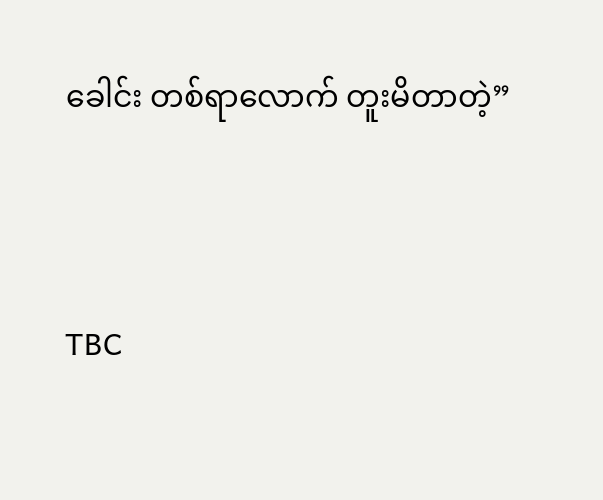ခေါင်း တစ်ရာလောက် တူးမိတာတဲ့”



TBC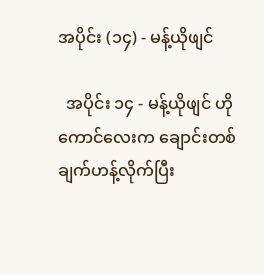အပိုင်း (၁၄) - မန့်ယိုဖျင်

  အပိုင်း ၁၄ - မန့်ယိုဖျင် ဟိုကောင်လေးက ချောင်းတစ်ချက်ဟန့်လိုက်ပြီး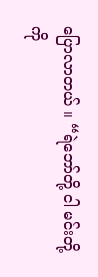ပြောလာတယ် ။ “ရဲဘော်တို့ ငါ မင်းတို့ကို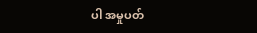ပါ အမှုပတ်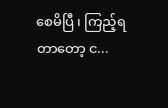စေမိပြီ ၊ ကြည့်ရတာတော့ င...